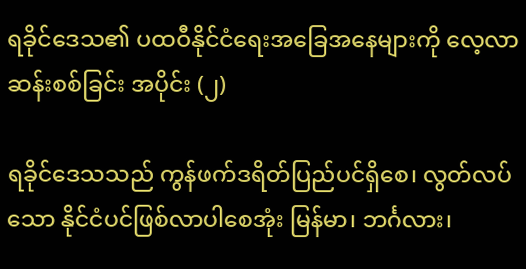ရခိုင်ဒေသ၏ ပထဝီနိုင်ငံရေးအခြေအနေများကို လေ့လာဆန်းစစ်ခြင်း အပိုင်း (၂)

ရခိုင်ဒေသသည် ကွန်ဖက်ဒရိတ်ပြည်ပင်ရှိစေ၊ လွတ်လပ်သော နိုင်ငံပင်ဖြစ်လာပါစေအုံး မြန်မာ၊ ဘင်္ဂလား၊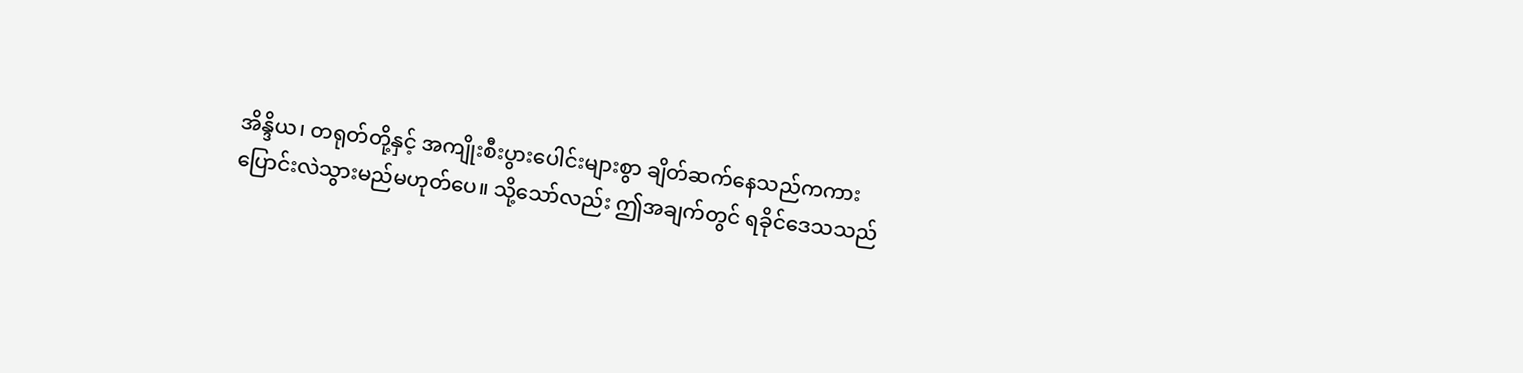အိန္ဒိယ၊ တရုတ်တို့နှင့် အကျိုးစီးပွားပေါင်းများစွာ ချိတ်ဆက်နေသည်ကကား ပြောင်းလဲသွားမည်မဟုတ်ပေ။ သို့သော်လည်း ဤအချက်တွင် ရခိုင်ဒေသသည်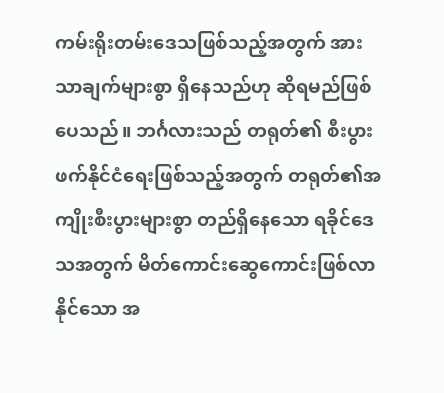ကမ်းရိုးတမ်းဒေသဖြစ်သည့်အတွက် အားသာချက်များစွာ ရှိနေသည်ဟု ဆိုရမည်ဖြစ်ပေသည်။ ဘင်္ဂလားသည် တရုတ်၏ စီးပွားဖက်နိုင်ငံရေးဖြစ်သည့်အတွက် တရုတ်၏အကျိုးစီးပွားများစွာ တည်ရှိနေသော ရခိုင်ဒေသအတွက် မိတ်ကောင်းဆွေကောင်းဖြစ်လာနိုင်သော အ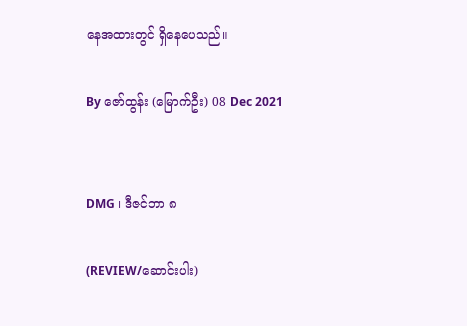နေအထားတွင် ရှိနေပေသည်။

By ဇော်ထွန်း (မြောက်ဦး) 08 Dec 2021


DMG ၊ ဒီဇင်ဘာ ၈

(REVIEW/ဆောင်းပါး)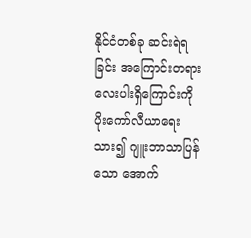နိုင်ငံတစ်ခု ဆင်းရဲရခြင်း အကြောင်းတရားလေးပါးရှိကြောင်းကို ပိုးကော်လီယာရေးသား၍ ဂျူးဘာသာပြန်သော အောက်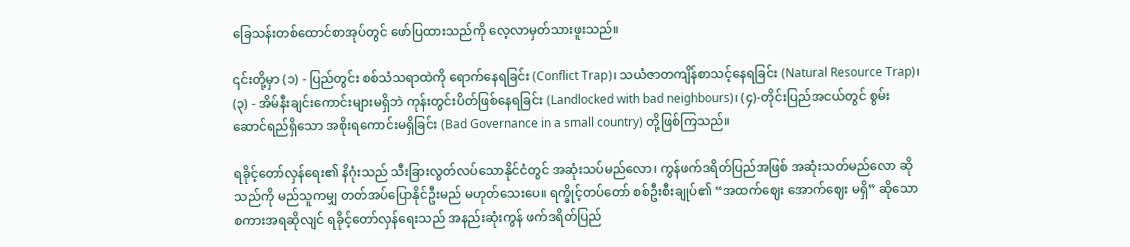ခြေသန်းတစ်ထောင်စာအုပ်တွင် ဖော်ပြထားသည်ကို လေ့လာမှတ်သားဖူးသည်။

၎င်းတို့မှာ (၁) - ပြည်တွင်း စစ်သံသရာထဲကို ရောက်နေရခြင်း (Conflict Trap)၊ သယံဇာတကျိန်စာသင့်နေရခြင်း (Natural Resource Trap)၊ (၃) - အိမ်နီးချင်းကောင်းများမရှိဘဲ ကုန်းတွင်းပိတ်ဖြစ်နေရခြင်း (Landlocked with bad neighbours)၊ (၄)-တိုင်းပြည်အငယ်တွင် စွမ်းဆောင်ရည်ရှိသော အစိုးရကောင်းမရှိခြင်း (Bad Governance in a small country) တို့ဖြစ်ကြသည်။

ရခိုင့်တော်လှန်ရေး၏ နိဂုံးသည် သီးခြားလွတ်လပ်သောနိုင်ငံတွင် အဆုံးသပ်မည်လော၊ ကွန်ဖက်ဒရိတ်ပြည်အဖြစ် အဆုံးသတ်မည်လော ဆိုသည်ကို မည်သူကမျှ တတ်အပ်ပြောနိုင်ဦးမည် မဟုတ်သေးပေ။ ရက္ခိုင့်တပ်တော် စစ်ဦးစီးချုပ်၏ “အထက်ဈေး အောက်ဈေး မရှိ” ဆိုသော စကားအရဆိုလျင် ရခိုင့်တော်လှန်ရေးသည် အနည်းဆုံးကွန် ဖက်ဒရိတ်ပြည်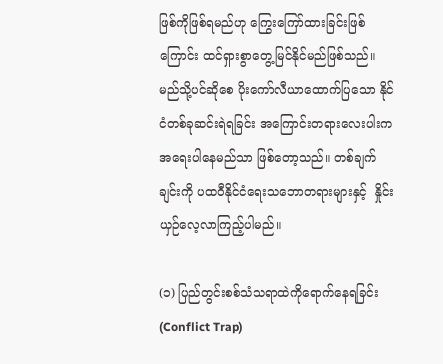ဖြစ်ကိုဖြစ်ရမည်ဟု ကြွေးကြော်ထားခြင်းဖြစ်ကြောင်း ထင်ရှားစွာတွေ့မြင်နိုင်မည်ဖြစ်သည်။ မည်သို့ပင်ဆိုစေ ပိုးကော်လီယာထောက်ပြသော နိုင်ငံတစ်ခုဆင်းရဲရခြင်း အကြောင်းတရားလေးပါးက အရေးပါနေမည်သာ ဖြစ်တော့သည်။ တစ်ချက်ချင်းကို ပထဝီနိုင်ငံရေးသဘောတရားများနှင့်  နှိုင်းယှဉ်လေ့လာကြည့်ပါမည်။

(၁) ပြည်တွင်းစစ်သံသရာထဲကိုရောက်နေရခြင်း (Conflict Trap)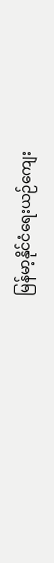မြန်မာ့နိုင်ငံရေးယဉ်ကျေး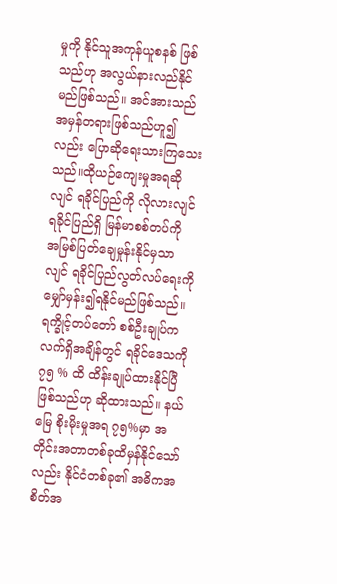မှုကို နိုင်သူအကုန်ယူစနစ် ဖြစ်သည်ဟု အလွယ်နားလည်နိုင်မည်ဖြစ်သည်။ အင်အားသည် အမှန်တရားဖြစ်သည်ဟူ၍လည်း ပြောဆိုရေးသားကြသေးသည်။ထိုယဉ်ကျေးမှုအရဆိုလျင် ရခိုင်ပြည်ကို လိုလားလျင် ရခိုင်ပြည်ရှိ မြန်မာစစ်တပ်ကို အမြစ်ပြတ်ချေမှုန်းနိုင်မှသာလျင် ရခိုင်ပြည်လွတ်လပ်ရေးကို မျှော်မှန်း၍ရနိုင်မည်ဖြစ်သည်။ ရက္ခိုင့်တပ်တော် စစ်ဦးချုပ်က  လက်ရှိအချိန်တွင် ရခိုင်ဒေသကို ၇၅ % ထိ ထိန်းချုပ်ထားနိုင်ပြီဖြစ်သည်ဟု ဆိုထားသည်။ နယ်မြေ စိုးမိုးမှုအရ ၇၅%မှာ အတိုင်းအတာတစ်ခုထိမှန်နိုင်သော်လည်း နိုင်ငံတစ်ခု၏ အဓိကအစိတ်အ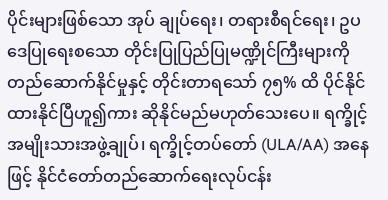ပိုင်းများဖြစ်သော အုပ် ချုပ်ရေး၊ တရားစီရင်ရေး၊ ဥပဒေပြုရေးစသော တိုင်းပြုပြည်ပြုမဏ္ဍိုင်ကြီးများကို တည်ဆောက်နိုင်မှုနှင့် တိုင်းတာရသော် ၇၅% ထိ ပိုင်နိုင်ထားနိုင်ပြီဟူ၍ကား ဆိုနိုင်မည်မဟုတ်သေးပေ။ ရက္ခိုင့်အမျိုးသားအဖွဲ့ချုပ်၊ ရက္ခိုင့်တပ်တော် (ULA/AA) အနေဖြင့် နိုင်ငံတော်တည်ဆောက်ရေးလုပ်ငန်း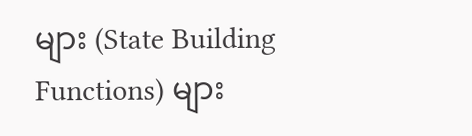များ (State Building Functions) များ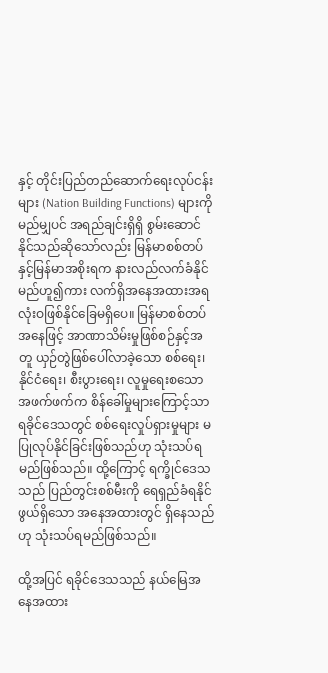နှင့် တိုင်းပြည်တည်ဆောက်ရေးလုပ်ငန်းများ (Nation Building Functions) များကို  မည်မျှပင် အရည်ချင်းရှိရှိ စွမ်းဆောင်နိုင်သည်ဆိုသော်လည်း မြန်မာစစ်တပ်နှင့်မြန်မာအစိုးရက နားလည်လက်ခံနိုင်မည်ဟူ၍ကား လက်ရှိအနေအထားအရ လုံးဝဖြစ်နိုင်ခြေမရှိပေ။ မြန်မာစစ်တပ်အနေဖြင့် အာဏာသိမ်းမှုဖြစ်စဉ်နှင့်အတူ ယှဉ်တွဲဖြစ်ပေါ်လာခဲ့သော စစ်ရေး၊ နိုင်ငံရေး၊ စီးပွားရေး၊ လူမှုရေးစသော အဖက်ဖက်က စိန်ခေါ်မှုများကြောင့်သာ ရခိုင်ဒေသတွင် စစ်ရေးလှုပ်ရှားမှုများ မပြုလုပ်နိုင်ခြင်းဖြစ်သည်ဟု သုံးသပ်ရမည်ဖြစ်သည်။ ထို့ကြောင့် ရက္ခိုင်ဒေသသည် ပြည်တွင်းစစ်မီးကို ရေရှည်ခံရနိုင်ဖွယ်ရှိသော အနေအထားတွင် ရှိနေသည်ဟု သုံးသပ်ရမည်ဖြစ်သည်။

ထို့အပြင် ရခိုင်ဒေသသည် နယ်မြေအနေအထား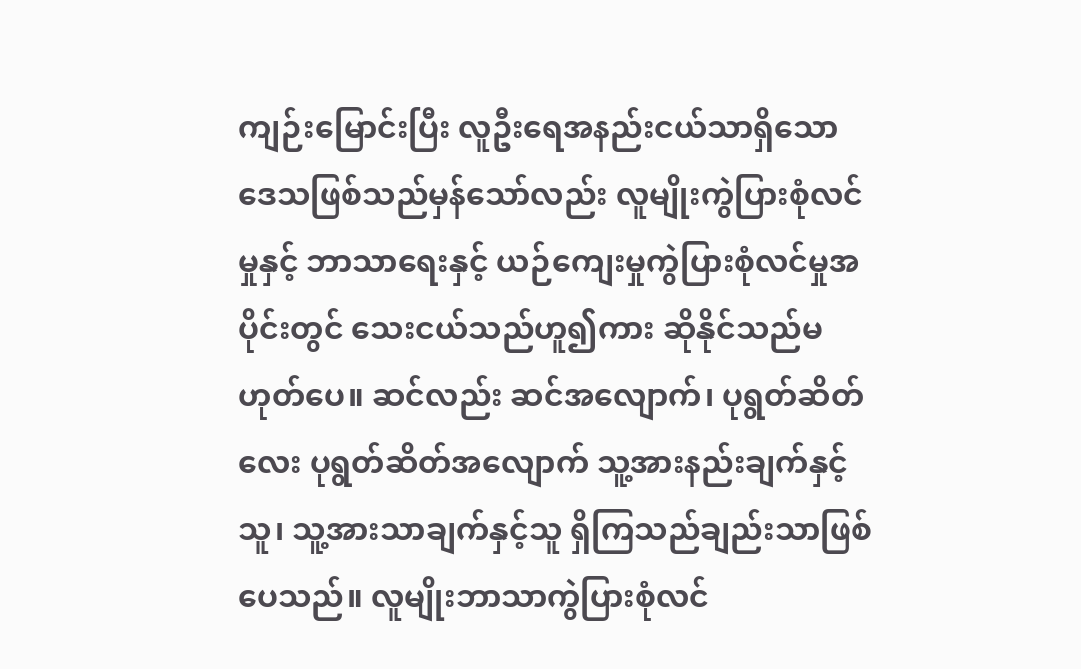ကျဉ်းမြောင်းပြီး လူဦးရေအနည်းငယ်သာရှိသော ဒေသဖြစ်သည်မှန်သော်လည်း လူမျိုးကွဲပြားစုံလင်မှုနှင့် ဘာသာရေးနှင့် ယဉ်ကျေးမှုကွဲပြားစုံလင်မှုအပိုင်းတွင် သေးငယ်သည်ဟူ၍ကား ဆိုနိုင်သည်မဟုတ်ပေ။ ဆင်လည်း ဆင်အလျောက်၊ ပုရွတ်ဆိတ်လေး ပုရွတ်ဆိတ်အလျောက် သူ့အားနည်းချက်နှင့်သူ၊ သူ့အားသာချက်နှင့်သူ ရှိကြသည်ချည်းသာဖြစ်ပေသည်။ လူမျိုးဘာသာကွဲပြားစုံလင်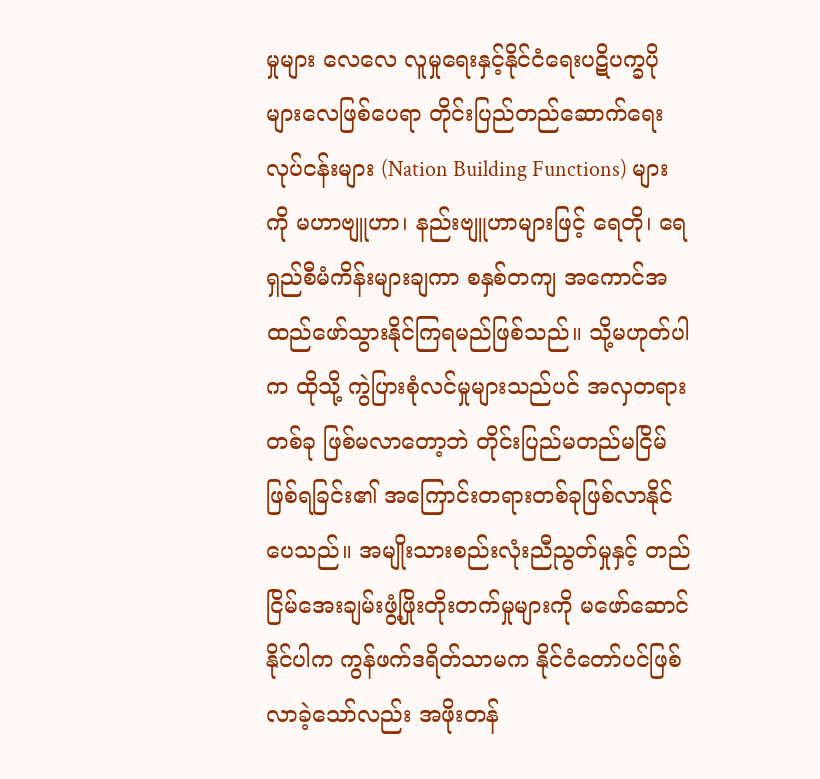မှုများ လေလေ လူမှုရေးနှင့်နိုင်ငံရေးပဋိပက္ခပိုများလေဖြစ်ပေရာ တိုင်းပြည်တည်ဆောက်ရေးလုပ်ငန်းများ (Nation Building Functions) များကို မဟာဗျူဟာ၊ နည်းဗျူဟာများဖြင့် ရေတို၊ ရေရှည်စီမံကိန်းများချကာ စနှစ်တကျ အကောင်အထည်ဖော်သွားနိုင်ကြရမည်ဖြစ်သည်။ သို့မဟုတ်ပါက ထိုသို့ ကွဲပြားစုံလင်မှုများသည်ပင် အလှတရားတစ်ခု ဖြစ်မလာတော့ဘဲ တိုင်းပြည်မတည်မငြိမ်ဖြစ်ရခြင်း၏ အကြောင်းတရားတစ်ခုဖြစ်လာနိုင်ပေသည်။ အမျိုးသားစည်းလုံးညီညွတ်မှုနှင့် တည်ငြိမ်အေးချမ်းဖွံ့ဖြိုးတိုးတက်မှုများကို မဖော်ဆောင်နိုင်ပါက ကွန်ဖက်ဒရိတ်သာမက နိုင်ငံတော်ပင်ဖြစ်လာခဲ့သော်လည်း အဖိုးတန်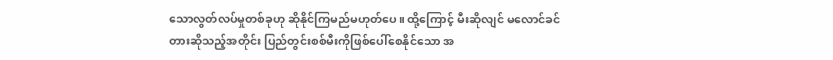သောလွတ်လပ်မှုတစ်ခုဟု ဆိုနိုင်ကြမည်မဟုတ်ပေ။ ထို့ကြောင့် မီးဆိုလျင် မလောင်ခင်တားဆိုသည့်အတိုင်း ပြည်တွင်းစစ်မီးကိုဖြစ်ပေါ်စေနိုင်သော အ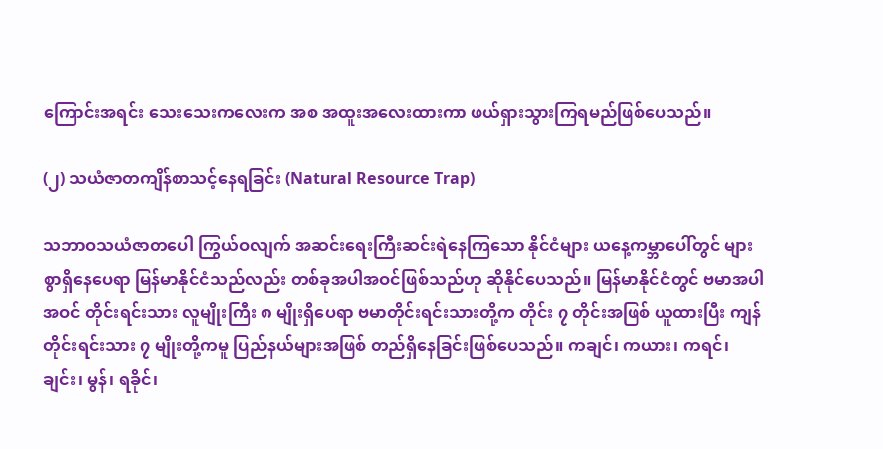ကြောင်းအရင်း သေးသေးကလေးက အစ အထူးအလေးထားကာ ဖယ်ရှားသွားကြရမည်ဖြစ်ပေသည်။

(၂) သယံဇာတကျိန်စာသင့်နေရခြင်း (Natural Resource Trap)

သဘာဝသယံဇာတပေါ ကြွယ်ဝလျက် အဆင်းရေးကြီးဆင်းရဲနေကြသော နိုင်ငံများ ယနေ့ကမ္ဘာပေါ်တွင် များစွာရှိနေပေရာ မြန်မာနိုင်ငံသည်လည်း တစ်ခုအပါအဝင်ဖြစ်သည်ဟု ဆိုနိုင်ပေသည်။ မြန်မာနိုင်ငံတွင် ဗမာအပါအဝင် တိုင်းရင်းသား လူမျိုးကြီး ၈ မျိုးရှိပေရာ ဗမာတိုင်းရင်းသားတို့က တိုင်း ၇ တိုင်းအဖြစ် ယူထားပြီး ကျန်တိုင်းရင်းသား ၇ မျိုးတို့ကမူ ပြည်နယ်များအဖြစ် တည်ရှိနေခြင်းဖြစ်ပေသည်။ ကချင်၊ ကယား၊ ကရင်၊ ချင်း၊ မွန်၊ ရခိုင်၊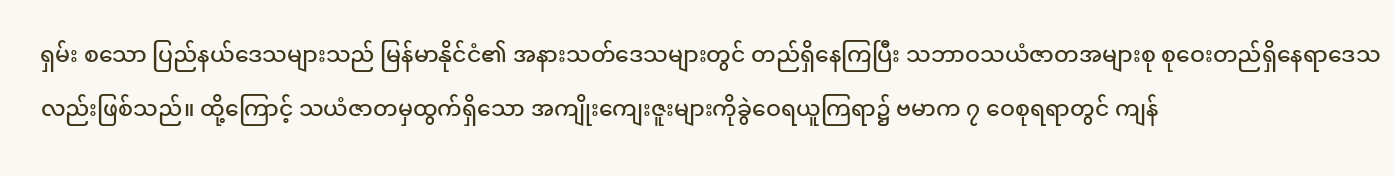ရှမ်း စသော ပြည်နယ်ဒေသများသည် မြန်မာနိုင်ငံ၏ အနားသတ်ဒေသများတွင် တည်ရှိနေကြပြီး သဘာဝသယံဇာတအများစု စုဝေးတည်ရှိနေရာဒေသ လည်းဖြစ်သည်။ ထို့ကြောင့် သယံဇာတမှထွက်ရှိသော အကျိုးကျေးဇူးများကိုခွဲဝေရယူကြရာ၌ ဗမာက ၇ ဝေစုရရာတွင် ကျန်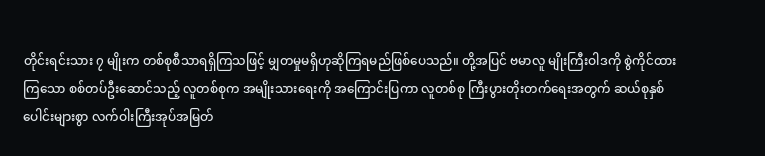တိုင်းရင်းသား ၇ မျိုးက တစ်စုစီသာရရှိကြသဖြင့် မျှတမှုမရှိဟုဆိုကြရမည်ဖြစ်ပေသည်။ တို့အပြင် ဗမာလူ မျိုးကြီးဝါဒကို စွဲကိုင်ထားကြသော စစ်တပ်ဦးဆောင်သည့် လူတစ်စုက အမျိုးသားရေးကို အကြောင်းပြကာ လူတစ်စု ကြီးပွားတိုးတက်ရေးအတွက် ဆယ်စုနှစ်ပေါင်းများစွာ လက်ဝါးကြီးအုပ်အမြတ်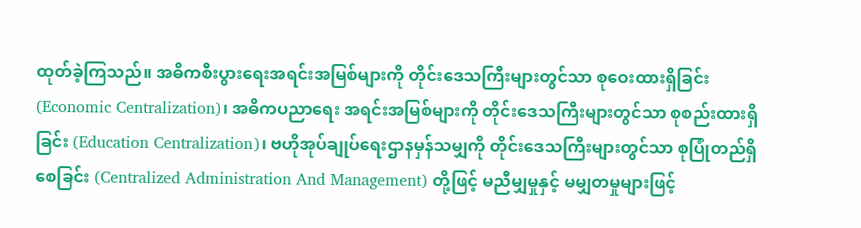ထုတ်ခဲ့ကြသည်။ အဓိကစီးပွားရေးအရင်းအမြစ်များကို တိုင်းဒေသကြီးများတွင်သာ စုဝေးထားရှိခြင်း (Economic Centralization)၊ အဓိကပညာရေး အရင်းအမြစ်များကို တိုင်းဒေသကြီးများတွင်သာ စုစည်းထားရှိခြင်း (Education Centralization)၊ ဗဟိုအုပ်ချုပ်ရေးဌာနမှန်သမျှကို တိုင်းဒေသကြီးများတွင်သာ စုပြုံတည်ရှိစေခြင်း (Centralized Administration And Management) တို့ဖြင့် မညီမျှမှုနှင့် မမျှတမှုများဖြင့်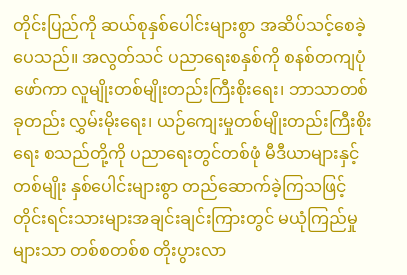တိုင်းပြည်ကို ဆယ်စုနှစ်ပေါင်းများစွာ အဆိပ်သင့်စေခဲ့ပေသည်။ အလွတ်သင် ပညာရေးစနှစ်ကို စနစ်တကျပုံဖော်ကာ လူမျိုးတစ်မျိုးတည်းကြီးစိုးရေး၊ ဘာသာတစ်ခုတည်း လွှမ်းမိုးရေး၊ ယဉ်ကျေးမှုတစ်မျိုးတည်းကြီးစိုးရေး စသည်တို့ကို ပညာရေးတွင်တစ်ဖုံ မီဒီယာများနှင့်တစ်မျိုး နှစ်ပေါင်းများစွာ တည်ဆောက်ခဲ့ကြသဖြင့် တိုင်းရင်းသားများအချင်းချင်းကြားတွင် မယုံကြည်မှုများသာ တစ်စတစ်စ တိုးပွားလာ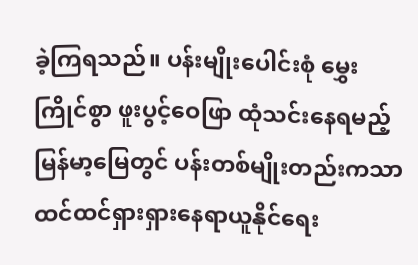ခဲ့ကြရသည်။ ပန်းမျိုးပေါင်းစုံ မွှေးကြိုင်စွာ ဖူးပွင့်ဝေဖြာ ထုံသင်းနေရမည့် မြန်မာ့မြေတွင် ပန်းတစ်မျိုးတည်းကသာ ထင်ထင်ရှားရှားနေရာယူနိုင်ရေး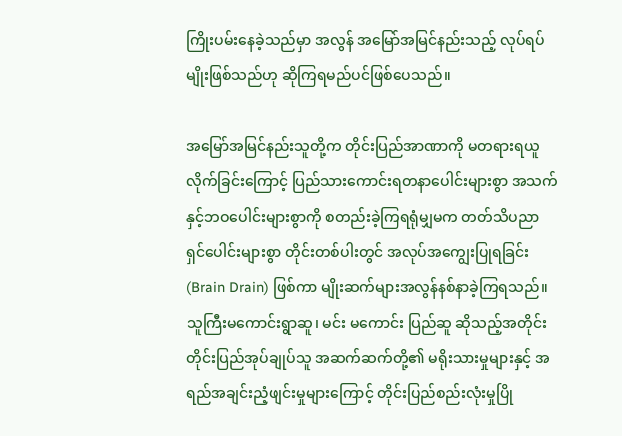ကြိုးပမ်းနေခဲ့သည်မှာ အလွန် အမြော်အမြင်နည်းသည့် လုပ်ရပ်မျိုးဖြစ်သည်ဟု ဆိုကြရမည်ပင်ဖြစ်ပေသည်။

အမြော်အမြင်နည်းသူတို့က တိုင်းပြည်အာဏာကို မတရားရယူလိုက်ခြင်းကြောင့် ပြည်သားကောင်းရတနာပေါင်းများစွာ အသက်နှင့်ဘဝပေါင်းများစွာကို စတည်းခဲ့ကြရရုံမျှမက တတ်သိပညာရှင်ပေါင်းများစွာ တိုင်းတစ်ပါးတွင် အလုပ်အကျွေးပြုရခြင်း (Brain Drain) ဖြစ်ကာ မျိုးဆက်များအလွန်နစ်နာခဲ့ကြရသည်။ သူကြီးမကောင်းရွာဆူ၊ မင်း မကောင်း ပြည်ဆူ ဆိုသည့်အတိုင်း တိုင်းပြည်အုပ်ချုပ်သူ အဆက်ဆက်တို့၏ မရိုးသားမှုများနှင့် အရည်အချင်းညံ့ဖျင်းမှုများကြောင့် တိုင်းပြည်စည်းလုံးမှုပြို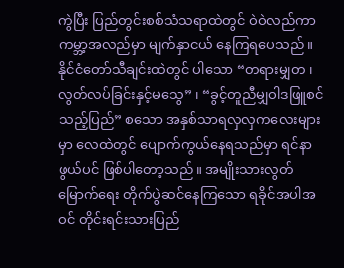ကွဲပြီး ပြည်တွင်းစစ်သံသရာထဲတွင် ဝဲဝဲလည်ကာ ကမ္ဘာ့အလည်မှာ မျက်နှာငယ် နေကြရပေသည်။ နိုင်ငံတော်သီချင်းထဲတွင် ပါသော “တရားမျှတ ၊ လွတ်လပ်ခြင်းနှင့်မသွေ” ၊ “ခွင့်တူညီမျှဝါဒဖြူစင် သည့်ပြည်” စသော အနှစ်သာရလှလှကလေးများမှာ လေထဲတွင် ပျောက်ကွယ်နေရသည်မှာ ရင်နာဖွယ်ပင် ဖြစ်ပါတော့သည်။ အမျိုးသားလွတ်မြောက်ရေး တိုက်ပွဲဆင်နေကြသော ရခိုင်အပါအဝင် တိုင်းရင်းသားပြည်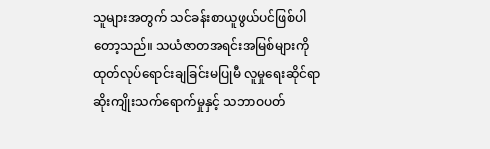သူများအတွက် သင်ခန်းစာယူဖွယ်ပင်ဖြစ်ပါတော့သည်။ သယံဇာတအရင်းအမြစ်များကို ထုတ်လုပ်ရောင်းချခြင်းမပြုမီ လူမှုရေးဆိုင်ရာ ဆိုးကျိုးသက်ရောက်မှုနှင့် သဘာဝပတ်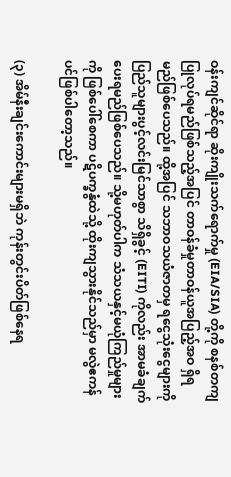ဝန်းကျင်ဆိုင်ရာ ဆိုးကျိုးသက်ရောက်မှု (EIA/SIA) တို့ကို စနစ်တကျပြုလုပ်ရမည်ဖြစ်သည့်အပြင် တာဝန်ခံမှုတာဝန်ယူအပြည့်အဝ ရှိရမည်ဖြစ်ပေသည်။ ထို့အပြင် သဘာဝသယံဇာတမှ ရငွေသုံးငွေများကို ပြည်သူများပွင့်လင်းမြင်သာစွာ သိရှိခွင့် (EITI) ကိုလည်း အာမခံချက်ပေးရမည်ဖြစ်ပေသည်။ သို့မဟုတ်ပါက သံသယနှင့်မယုံကြည်မှုများကို ဖြစ်ပေါ်စေကာ ပဋိပက္ခနွံထဲသို့ ထိုးကျသွားနိုင်သည်မှာ မလွဲဧကန်ပင်ဖြစ်ပါတော့သည်။

(၃) အိမ်နီးချင်းကောင်းများမရှိဘဲ ကုန်းတွင်းပိတ်ဖြစ်နေရ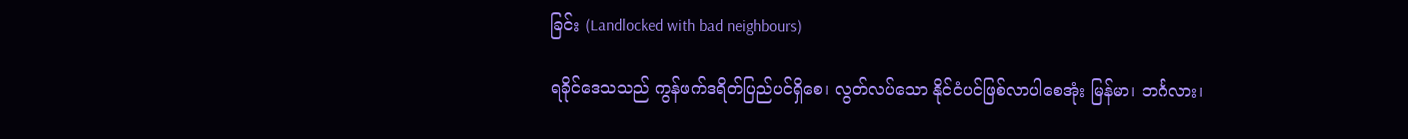ခြင်း (Landlocked with bad neighbours)

ရခိုင်ဒေသသည် ကွန်ဖက်ဒရိတ်ပြည်ပင်ရှိစေ၊ လွတ်လပ်သော နိုင်ငံပင်ဖြစ်လာပါစေအုံး မြန်မာ၊ ဘင်္ဂလား၊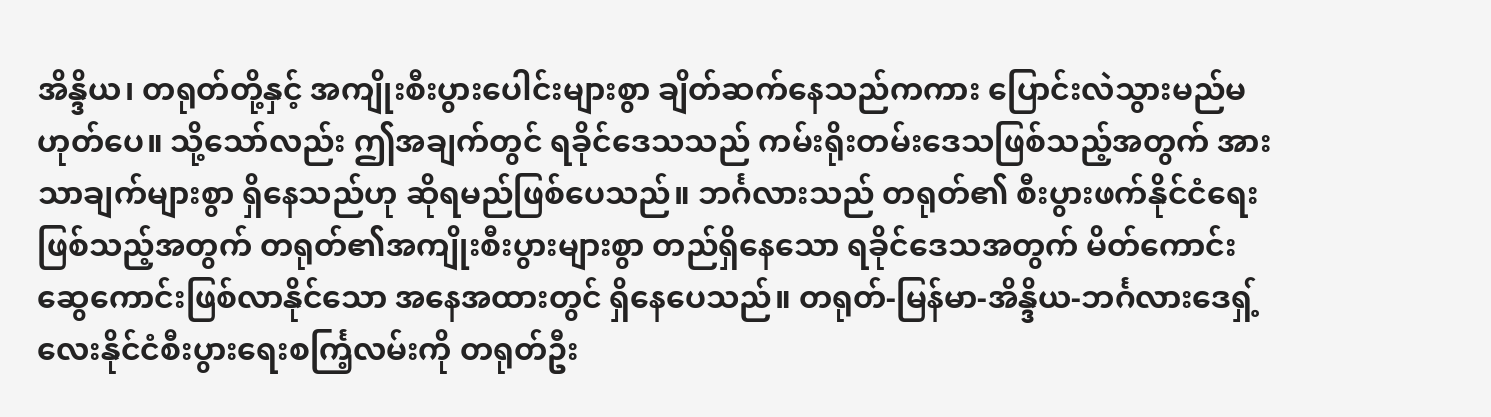အိန္ဒိယ၊ တရုတ်တို့နှင့် အကျိုးစီးပွားပေါင်းများစွာ ချိတ်ဆက်နေသည်ကကား ပြောင်းလဲသွားမည်မဟုတ်ပေ။ သို့သော်လည်း ဤအချက်တွင် ရခိုင်ဒေသသည် ကမ်းရိုးတမ်းဒေသဖြစ်သည့်အတွက် အားသာချက်များစွာ ရှိနေသည်ဟု ဆိုရမည်ဖြစ်ပေသည်။ ဘင်္ဂလားသည် တရုတ်၏ စီးပွားဖက်နိုင်ငံရေးဖြစ်သည့်အတွက် တရုတ်၏အကျိုးစီးပွားများစွာ တည်ရှိနေသော ရခိုင်ဒေသအတွက် မိတ်ကောင်းဆွေကောင်းဖြစ်လာနိုင်သော အနေအထားတွင် ရှိနေပေသည်။ တရုတ်-မြန်မာ-အိန္ဒိယ-ဘင်္ဂလားဒေရှ့် လေးနိုင်ငံစီးပွားရေးစင်္ကြ့လမ်းကို တရုတ်ဦး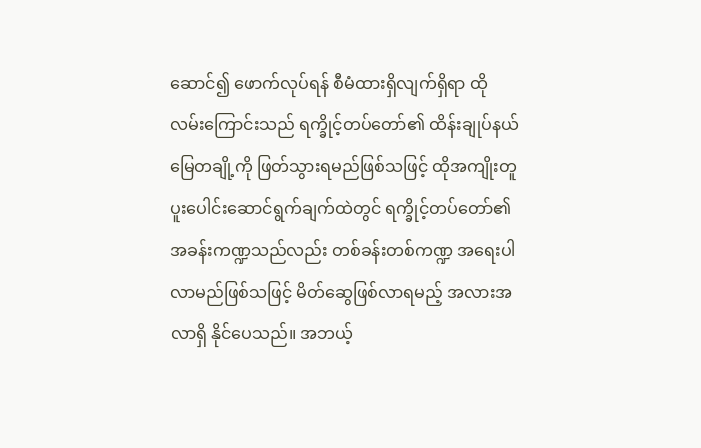ဆောင်၍ ဖောက်လုပ်ရန် စီမံထားရှိလျက်ရှိရာ ထိုလမ်းကြောင်းသည် ရက္ခိုင့်တပ်တော်၏ ထိန်းချုပ်နယ်မြေတချို့ကို ဖြတ်သွားရမည်ဖြစ်သဖြင့် ထိုအကျိုးတူပူးပေါင်းဆောင်ရွက်ချက်ထဲတွင် ရက္ခိုင့်တပ်တော်၏ အခန်းကဏ္ဍသည်လည်း တစ်ခန်းတစ်ကဏ္ဍ အရေးပါလာမည်ဖြစ်သဖြင့် မိတ်ဆွေဖြစ်လာရမည့် အလားအလာရှိ နိုင်ပေသည်။ အဘယ့်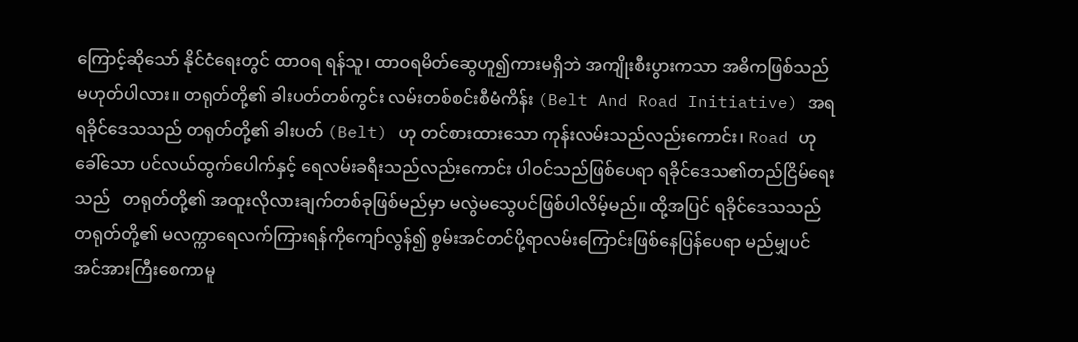ကြောင့်ဆိုသော် နိုင်ငံရေးတွင် ထာဝရ ရန်သူ၊ ထာဝရမိတ်ဆွေဟူ၍ကားမရှိဘဲ အကျိုးစီးပွားကသာ အဓိကဖြစ်သည်မဟုတ်ပါလား။ တရုတ်တို့၏ ခါးပတ်တစ်ကွင်း လမ်းတစ်စင်းစီမံကိန်း (Belt And Road Initiative) အရ ရခိုင်ဒေသသည် တရုတ်တို့၏ ခါးပတ် (Belt) ဟု တင်စားထားသော ကုန်းလမ်းသည်လည်းကောင်း၊ Road ဟု ခေါ်သော ပင်လယ်ထွက်ပေါက်နှင့် ရေလမ်းခရီးသည်လည်းကောင်း ပါဝင်သည်ဖြစ်ပေရာ ရခိုင်ဒေသ၏တည်ငြိမ်ရေးသည်   တရုတ်တို့၏ အထူးလိုလားချက်တစ်ခုဖြစ်မည်မှာ မလွဲမသွေပင်ဖြစ်ပါလိမ့်မည်။ ထို့အပြင် ရခိုင်ဒေသသည် တရုတ်တို့၏ မလက္ကာရေလက်ကြားရန်ကိုကျော်လွန်၍ စွမ်းအင်တင်ပို့ရာလမ်းကြောင်းဖြစ်နေပြန်ပေရာ မည်မျှပင်အင်အားကြီးစေကာမူ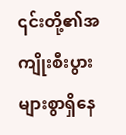၎င်းတို့၏အကျိုးစီးပွားများစွာရှိနေ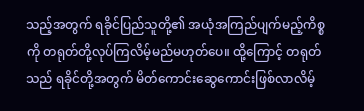သည့်အတွက် ရခိုင်ပြည်သူတို့၏ အယုံအကြည်ပျက်မည့်ကိစ္စကို တရုတ်တို့လုပ်ကြလိမ့်မည်မဟုတ်ပေ။ ထို့ကြောင့် တရုတ်သည် ရခိုင်တို့အတွက် မိတ်ကောင်းဆွေကောင်းဖြစ်လာလိမ့်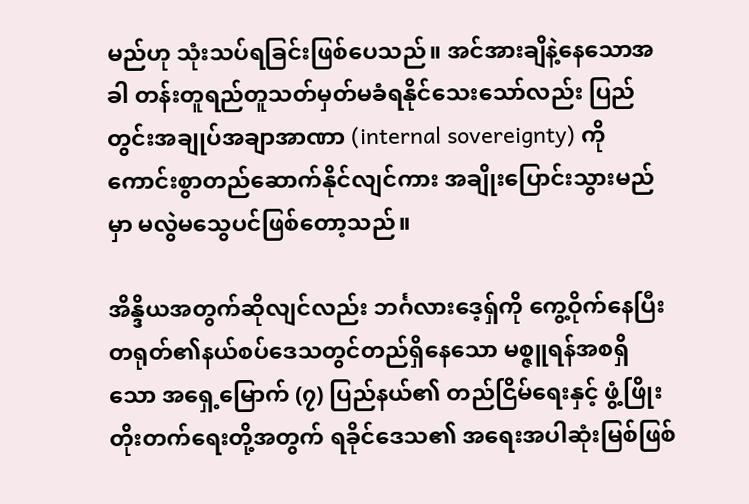မည်ဟု သုံးသပ်ရခြင်းဖြစ်ပေသည်။ အင်အားချိနဲ့နေသောအခါ တန်းတူရည်တူသတ်မှတ်မခံရနိုင်သေးသော်လည်း ပြည်တွင်းအချုပ်အချာအာဏာ (internal sovereignty) ကို ကောင်းစွာတည်ဆောက်နိုင်လျင်ကား အချိုးပြောင်းသွားမည်မှာ မလွဲမသွေပင်ဖြစ်တော့သည်။

အိန္ဒိယအတွက်ဆိုလျင်လည်း ဘင်္ဂလားဒေ့ရှ်ကို ကွေ့ဝိုက်နေပြီး တရုတ်၏နယ်စပ်ဒေသတွင်တည်ရှိနေသော မစ္ဇူရန်အစရှိသော အရှေ့မြောက် (၇) ပြည်နယ်၏ တည်ငြိမ်ရေးနှင့် ဖွံ့ဖြိုးတိုးတက်ရေးတို့အတွက် ရခိုင်ဒေသ၏ အရေးအပါဆုံးမြစ်ဖြစ်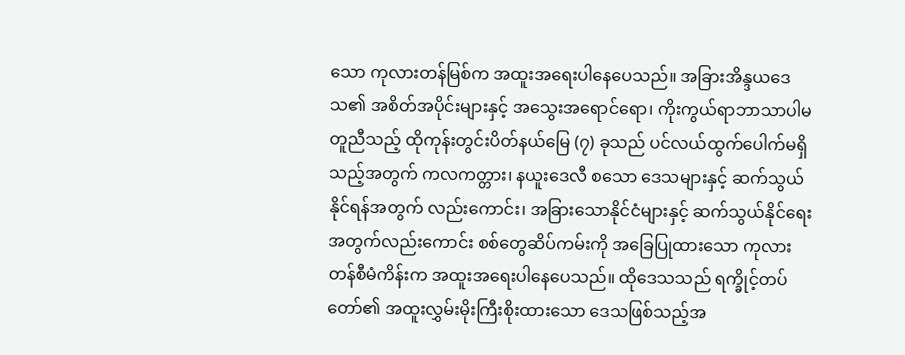သော ကုလားတန်မြစ်က အထူးအရေးပါနေပေသည်။ အခြားအိန္ဒယဒေသ၏ အစိတ်အပိုင်းများနှင့် အသွေးအရောင်ရော၊ ကိုးကွယ်ရာဘာသာပါမတူညီသည့် ထိုကုန်းတွင်းပိတ်နယ်မြေ (၇) ခုသည် ပင်လယ်ထွက်ပေါက်မရှိသည့်အတွက် ကလကတ္တား၊ နယူးဒေလီ စသော ဒေသများနှင့် ဆက်သွယ်နိုင်ရန်အတွက် လည်းကောင်း၊ အခြားသောနိုင်ငံများနှင့် ဆက်သွယ်နိုင်ရေးအတွက်လည်းကောင်း စစ်တွေဆိပ်ကမ်းကို အခြေပြုထားသော ကုလားတန်စီမံကိန်းက အထူးအရေးပါနေပေသည်။ ထိုဒေသသည် ရက္ခိုင့်တပ်တော်၏ အထူးလွှမ်းမိုးကြီးစိုးထားသော ဒေသဖြစ်သည့်အ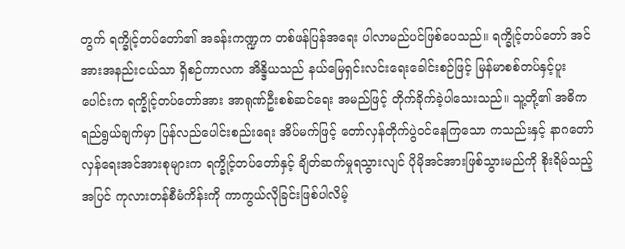တွက် ရက္ခိုင့်တပ်တော်၏ အခန်းကဏ္ဍက တစ်ဖန်ပြန်အရေး ပါလာမည်ပင်ဖြစ်ပေသည်။ ရက္ခိုင့်တပ်တော် အင်အားအနည်းငယ်သာ ရှိစဉ်ကာလက အိန္ဒိယသည် နယ်မြေရှင်းလင်းရေးခေါင်းစဉ်ဖြင့် မြန်မာစစ်တပ်နှင့်ပူးပေါင်းက ရက္ခိုင့်တပ်တော်အား အာရုဏ်ဦးစစ်ဆင်ရေး အမည်ဖြင့် တိုက်ခိုက်ခဲ့ပါသေးသည်။ သူ့တို့၏ အဓိကရည်ရွယ်ချက်မှာ ပြန်လည်ပေါင်းစည်းရေး အိပ်မက်ဖြင့် တော်လှန်တိုက်ပွဲဝင်နေကြသော ကသည်းနှင့် နာဂတော်လှန်ရေးအင်အားစုများက ရက္ခိုင့်တပ်တော်နှင့် ချိတ်ဆက်မှုရသွားလျင် ပိုမိုအင်အားဖြစ်သွားမည်ကို စိုးရိမ်သည့်အပြင် ကုလားတန်စီမံကိန်းကို ကာကွယ်လိုခြင်းဖြစ်ပါလိမ့်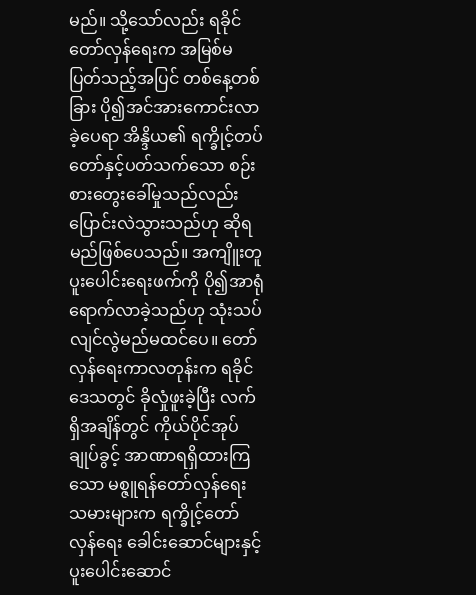မည်။ သို့သော်လည်း ရခိုင်တော်လှန်ရေးက အမြစ်မပြတ်သည့်အပြင် တစ်နေ့တစ်ခြား ပို၍အင်အားကောင်းလာခဲ့ပေရာ အိန္ဒိယ၏ ရက္ခိုင့်တပ်တော်နှင့်ပတ်သက်သော စဉ်းစားတွေးခေါ်မှုသည်လည်း ပြောင်းလဲသွားသည်ဟု ဆိုရမည်ဖြစ်ပေသည်။ အကျိူးတူပူးပေါင်းရေးဖက်ကို ပို၍အာရုံရောက်လာခဲ့သည်ဟု သုံးသပ်လျင်လွဲမည်မထင်ပေ။ တော်လှန်ရေးကာလတုန်းက ရခိုင်ဒေသတွင် ခိုလှုံဖူးခဲ့ပြီး လက်ရှိအချိန်တွင် ကိုယ်ပိုင်အုပ်ချုပ်ခွင့် အာဏာရရှိထားကြသော မစ္ဇူရန်တော်လှန်ရေးသမားများက ရက္ခိုင့်တော်လှန်ရေး ခေါင်းဆောင်များနှင့် ပူးပေါင်းဆောင်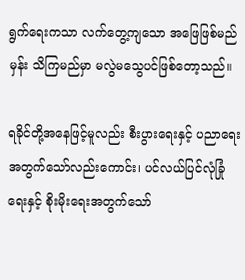ရွက်ရေးကသာ လက်တွေ့ကျသော အဖြေဖြစ်မည်မှန်း သိကြမည်မှာ မလွဲမသွေပင်ဖြစ်တော့သည်။

ရခိုင်တို့အနေဖြင့်မူလည်း စီးပွားရေးနှင့် ပညာရေးအတွက်သော်လည်းကောင်း၊ ပင်လယ်ပြင်လုံခြုံရေးနှင့် စိုးမိုးရေးအတွက်သော်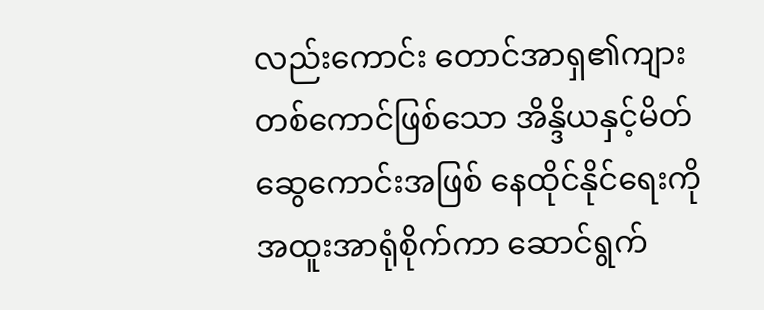လည်းကောင်း တောင်အာရှ၏ကျားတစ်ကောင်ဖြစ်သော အိန္ဒိယနှင့်မိတ်ဆွေကောင်းအဖြစ် နေထိုင်နိုင်ရေးကို အထူးအာရုံစိုက်ကာ ဆောင်ရွက်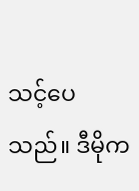သင့်ပေသည်။ ဒီမိုက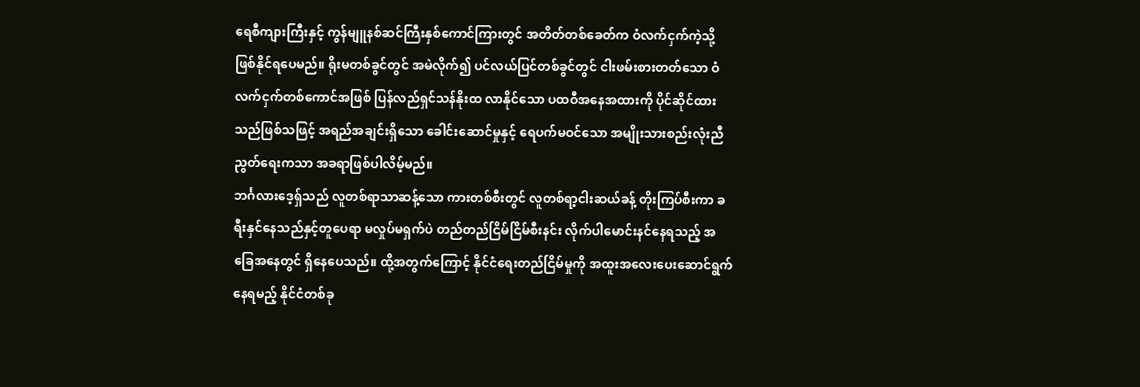ရေစီကျားကြီးနှင့် ကွန်မျူနစ်ဆင်ကြီးနှစ်ကောင်ကြားတွင် အတိတ်တစ်ခေတ်က ဝံလက်ငှက်ကဲ့သို့ ဖြစ်နိုင်ရပေမည်။ ရိုးမတစ်ခွင်တွင် အမဲလိုက်၍ ပင်လယ်ပြင်တစ်ခွင်တွင် ငါးဖမ်းစားတတ်သော ဝံလက်ငှက်တစ်ကောင်အဖြစ် ပြန်လည်ရှင်သန်နိုးထ လာနိုင်သော ပထဝီအနေအထားကို ပိုင်ဆိုင်ထားသည်ဖြစ်သဖြင့် အရည်အချင်းရှိသော ခေါင်းဆောင်မှုနှင့် ရေပက်မဝင်သော အမျိုးသားစည်းလုံးညီညွတ်ရေးကသာ အခရာဖြစ်ပါလိမ့်မည်။
ဘင်္ဂလားဒေ့ရှ်သည် လူတစ်ရာသာဆန့်သော ကားတစ်စီးတွင် လူတစ်ရာ့ငါးဆယ်ခန့် တိုးကြပ်စီးကာ ခရီးနှင်နေသည်နှင့်တူပေရာ မလှုပ်မရှက်ပဲ တည်တည်ငြိမ်ငြိမ်စီးနင်း လိုက်ပါမောင်းနင်နေရသည့် အခြေအနေတွင် ရှိနေပေသည်။ ထို့အတွက်ကြောင့် နိုင်ငံရေးတည်ငြိမ်မှုကို အထူးအလေးပေးဆောင်ရွက်နေရမည့် နိုင်ငံတစ်ခု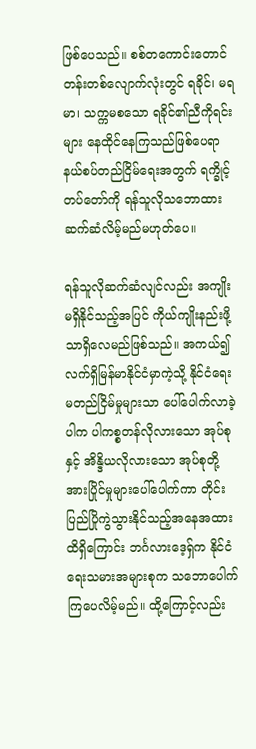ဖြစ်ပေသည်။ စစ်တကောင်းတောင်တန်းတစ်လျောက်လုံးတွင် ရခိုင်၊ မရမာ၊ သက္ကမစသော ရခိုင်၏ညီကိုရင်းများ နေထိုင်နေကြသည်ဖြစ်ပေရာ နယ်စပ်တည်ငြိမ်ရေးအတွက် ရက္ခိုင့်တပ်တော်ကို ရန်သူလိုသဘောထား ဆက်ဆံလိမ့်မည်မဟုတ်ပေ။

ရန်သူလိုဆက်ဆံလျင်လည်း အကျိုးမရှိနိုင်သည့်အပြင် ကိုယ်ကျိုးနည်းဖို့သာရှိလေမည်ဖြစ်သည်။ အကယ်၍ လက်ရှိမြန်မာနိုင်ငံမှာကဲ့သို့ နိုင်ငံရေးမတည်ငြိမ်မှုများသာ ပေါ်ပေါက်လာခဲ့ပါက ပါကစ္စတန်လိုလားသော အုပ်စုနှင့် အိန္ဒိယလိုလားသော အုပ်စုတို့ အားပြိုင်မှုများပေါ်ပေါက်ကာ တိုင်းပြည်ပြိုကွဲသွားနိုင်သည့်အနေအထားထိရှိကြောင်း ဘင်္ဂလားဒေ့ရှ်က နိုင်ငံရေးသမားအများစုက သဘောပေါက်ကြပေလိမ့်မည်။ ထို့ကြောင့်လည်း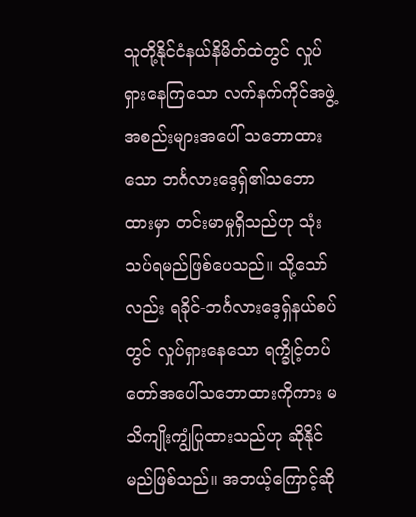သူတို့နိုင်ငံနယ်နိမိတ်ထဲတွင် လှုပ်ရှားနေကြသော လက်နက်ကိုင်အဖွဲ့အစည်းများအပေါ် သဘောထားသော ဘင်္ဂလားဒေ့ရှ်၏သဘောထားမှာ တင်းမာမှုရှိသည်ဟု သုံးသပ်ရမည်ဖြစ်ပေသည်။ သို့သော်လည်း ရခိုင်-ဘင်္ဂလားဒေ့ရှ်နယ်စပ်တွင် လှုပ်ရှားနေသော ရက္ခိုင့်တပ်တော်အပေါ်သဘောထားကိုကား မသိကျိုးကျွံပြုထားသည်ဟု ဆိုနိုင်မည်ဖြစ်သည်။ အဘယ့်ကြောင့်ဆို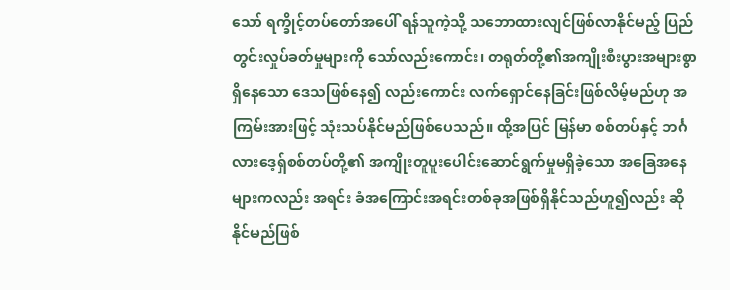သော် ရက္ခိုင့်တပ်တော်အပေါ် ရန်သူကဲ့သို့ သဘောထားလျင်ဖြစ်လာနိုင်မည့် ပြည်တွင်းလှုပ်ခတ်မှုများကို သော်လည်းကောင်း၊ တရုတ်တို့၏အကျိုးစီးပွားအများစွာရှိနေသော ဒေသဖြစ်နေ၍ လည်းကောင်း လက်ရှောင်နေခြင်းဖြစ်လိမ့်မည်ဟု အကြမ်းအားဖြင့် သုံးသပ်နိုင်မည်ဖြစ်ပေသည်။ ထို့အပြင် မြန်မာ စစ်တပ်နှင့် ဘင်္ဂလားဒေ့ရှ်စစ်တပ်တို့၏ အကျိုးတူပူးပေါင်းဆောင်ရွက်မှုမရှိခဲ့သော အခြေအနေများကလည်း အရင်း ခံအကြောင်းအရင်းတစ်ခုအဖြစ်ရှိနိုင်သည်ဟူ၍လည်း ဆိုနိုင်မည်ဖြစ်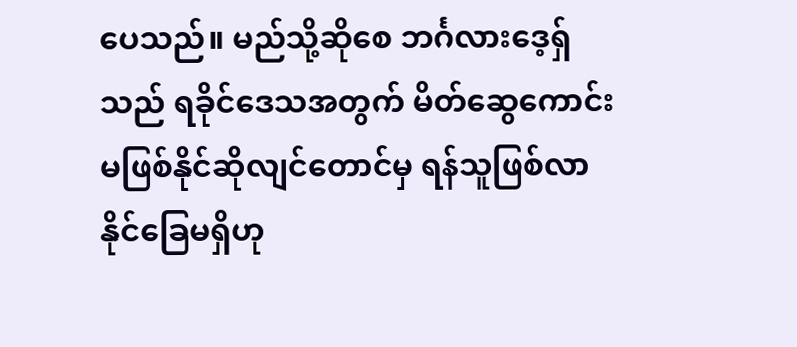ပေသည်။ မည်သို့ဆိုစေ ဘင်္ဂလားဒေ့ရှ်သည် ရခိုင်ဒေသအတွက် မိတ်ဆွေကောင်းမဖြစ်နိုင်ဆိုလျင်တောင်မှ ရန်သူဖြစ်လာနိုင်ခြေမရှိဟု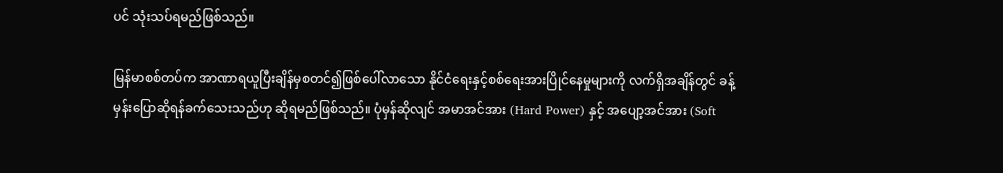ပင် သုံးသပ်ရမည်ဖြစ်သည်။

မြန်မာစစ်တပ်က အာဏာရယူပြီးချိန်မှစတင်၍ဖြစ်ပေါ်လာသော နိုင်ငံရေးနှင့်စစ်ရေးအားပြိုင်နေမှုများကို လက်ရှိအချိန်တွင် ခန့်မှန်းပြောဆိုရန်ခက်သေးသည်ဟု ဆိုရမည်ဖြစ်သည်။ ပုံမှန်ဆိုလျင် အမာအင်အား (Hard Power) နှင့် အပျော့အင်အား (Soft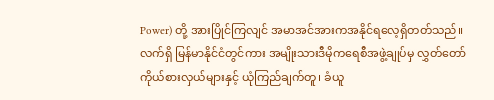Power) တို့ အားပြိုင်ကြလျင် အမာအင်အားကအနိုင်ရလေ့ရှိတတ်သည်။ လက်ရှိ မြန်မာနိုင်ငံတွင်ကား အမျိုးသားဒီမိုကရေစီအဖွဲ့ချုပ်မှ လွှတ်တော်ကိုယ်စားလှယ်များနှင့် ယုံကြည်ချက်တူ၊ ခံယူ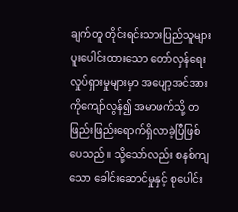ချက်တူ တိုင်းရင်းသားပြည်သူများပူးပေါင်းထားသော တော်လှန်ရေးလှုပ်ရှားမှုများမှာ အပျော့အင်အားကိုကျော်လွန်၍ အမာဖက်သို့ တဖြည်းဖြည်းရောက်ရှိလာခဲ့ပြီဖြစ်ပေသည်။ သို့သော်လည်း စနစ်ကျသော ခေါင်းဆောင်မှုနှင့် စုပေါင်း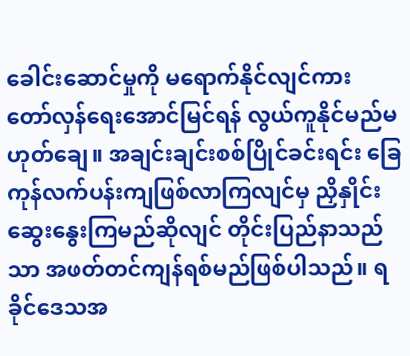ခေါင်းဆောင်မှုကို မရောက်နိုင်လျင်ကား တော်လှန်ရေးအောင်မြင်ရန် လွယ်ကူနိုင်မည်မဟုတ်ချေ။ အချင်းချင်းစစ်ပြိုင်ခင်းရင်း ခြေကုန်လက်ပန်းကျဖြစ်လာကြလျင်မှ ညှိနှိုင်းဆွေးနွေးကြမည်ဆိုလျင် တိုင်းပြည်နာသည်သာ အဖတ်တင်ကျန်ရစ်မည်ဖြစ်ပါသည်။ ရခိုင်ဒေသအ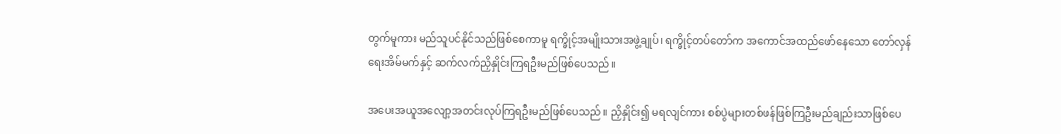တွက်မူကား မည်သူပင်နိုင်သည်ဖြစ်စေကာမူ ရက္ခိုင့်အမျိုးသားအဖွဲ့ချုပ်၊ ရက္ခိုင့်တပ်တော်က အကောင်အထည်ဖော်နေသော တော်လှန်ရေးအိမ်မက်နှင့် ဆက်လက်ညှိနှိုင်းကြရဦးမည်ဖြစ်ပေသည်။

အပေးအယူအလျော့အတင်းလုပ်ကြရဦးမည်ဖြစ်ပေသည်။ ညှိနှိုင်း၍ မရလျင်ကား စစ်ပွဲများတစ်ဖန်ဖြစ်ကြဦးမည်ချည်းသာဖြစ်ပေ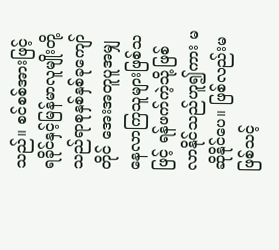သည်။ စင်စစ်အားဖြင့် ရခိုင်နှင့်မြန်မာလူမျိုးတို့သည်ရာစုနှစ်နှစ်ခုကျော်တိုင် အေးအတူပူအမျှနေလာကြသူများဖြစ်သဖြင့် ရန်ဖက်ကဲ့သို့ဖြစ်လာနိုင်သည်ဟူ၍ကား မဆိုနိုင်ပေ။ ဖြစ်လည်းမဖြစ်သင့်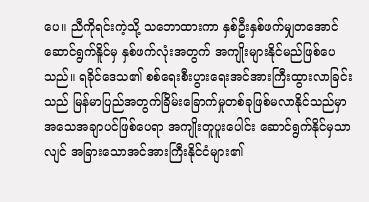ပေ။ ညီကိုရင်းကဲ့သို့ သဘောထားကာ နှစ်ဦးနှစ်ဖက်မျှတအောင်ဆောင်ရွက်နိူင်မှ နှစ်ဖက်လုံးအတွက် အကျိုးများနိုင်မည်ဖြစ်ပေသည်။ ရခိုင်ဒေသ၏ စစ်ရေးစီးပွားရေးအင်အားကြီးထွားလာခြင်းသည် မြန်မာပြည်အတွက်ခြိမ်းခြောက်မှုတစ်ခုဖြစ်မလာနိုင်သည်မှာ အသေအချာပင်ဖြစ်ပေရာ အကျိုးတူပူးပေါင်း ဆောင်ရွက်နိုင်မှသာလျင် အခြားသောအင်အားကြီးနိုင်ငံများ၏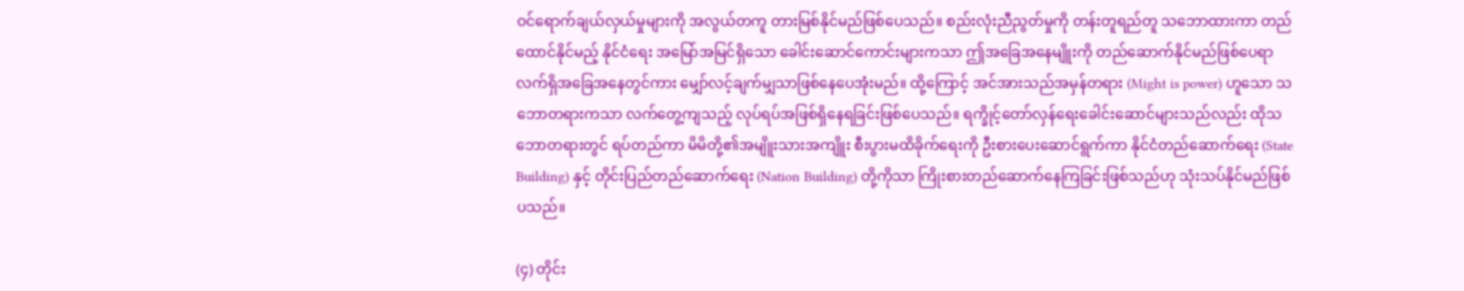ဝင်ရောက်ချယ်လှယ်မှုများကို အလွယ်တကူ တားမြစ်နိုင်မည်ဖြစ်ပေသည်။ စည်းလုံးညီညွတ်မှုကို တန်းတူရည်တူ သဘောထားကာ တည်ထောင်နိုင်မည့် နိုင်ငံရေး အမြော်အမြင်ရှိသော ခေါင်းဆောင်ကောင်းများကသာ ဤအခြေအနေမျိူးကို တည်ဆောက်နိုင်မည်ဖြစ်ပေရာ  လက်ရှိအခြေအနေတွင်ကား မျှော်လင့်ချက်မျှသာဖြစ်နေပေအုံးမည်။ ထို့ကြောင့် အင်အားသည်အမှန်တရား (Might is power) ဟူသော သဘောတရားကသာ လက်တွေ့ကျသည့် လုပ်ရပ်အဖြစ်ရှိနေရခြင်းဖြစ်ပေသည်။ ရက္ခိုင့်တော်လှန်ရေးခေါင်းဆောင်များသည်လည်း ထိုသဘောတရားတွင် ရပ်တည်ကာ မိမိတို့၏အမျိူးသားအကျိူး စီးပွားမထိခိုက်ရေးကို ဦးစားပေးဆောင်ရွက်ကာ နိုင်ငံတည်ဆောက်ရေး (State Building) နှင့် တိုင်းပြည်တည်ဆောက်ရေး (Nation Building) တို့ကိုသာ ကြိုးစားတည်ဆောက်နေကြခြင်းဖြစ်သည်ဟု သုံးသပ်နိုင်မည်ဖြစ်ပသည်။

(၄) တိုင်း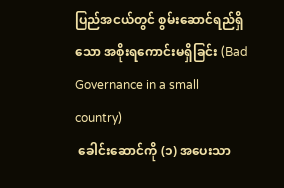ပြည်အငယ်တွင် စွမ်းဆောင်ရည်ရှိသော အစိုးရကောင်းမရှိခြင်း (Bad Governance in a small country)
 ခေါင်းဆောင်ကို (၁) အပေးသာ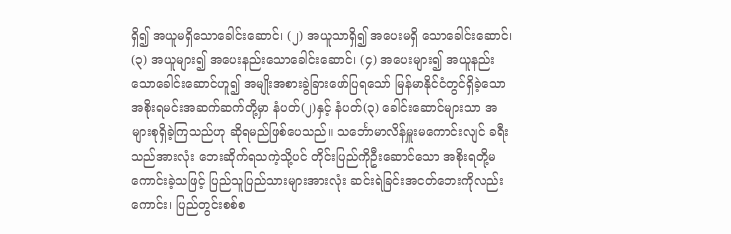ရှိ၍ အယူမရှိသောခေါင်းဆောင်၊ (၂) အယူသာရှိ၍ အပေးမရှိ သောခေါင်းဆောင်၊ (၃) အယူများ၍ အပေးနည်းသောခေါင်းဆောင်၊ (၄) အပေးများ၍ အယူနည်းသောခေါင်းဆောင်ဟူ၍ အမျိုးအစားခွဲခြားဖော်ပြရသော် မြန်မာနိုင်ငံတွင်ရှိခဲ့သော အစိုးရမင်းအဆက်ဆက်တို့မှာ နံပတ်(၂)နှင့် နံပတ်(၃) ခေါင်းဆောင်များသာ အများစုရှိခဲ့ကြသည်ဟု ဆိုရမည်ဖြစ်ပေသည်။ သင်္ဘောမာလိန်မှူးမကောင်းလျင် ခရီးသည်အားလုံး ဘေးဆိုက်ရသကဲ့သို့ပင် တိုင်းပြည်ကိုဦးဆောင်သော အစိုးရတို့မကောင်းခဲ့သဖြင့် ပြည်သူပြည်သားများအားလုံး ဆင်းရဲခြင်းအငတ်ဘေးကိုလည်းကောင်း၊ ပြည်တွင်းစစ်စ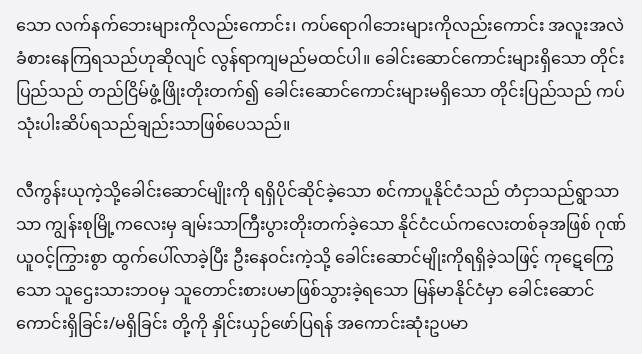သော လက်နက်ဘေးများကိုလည်းကောင်း၊ ကပ်ရောဂါဘေးများကိုလည်းကောင်း အလူးအလဲခံစားနေကြရသည်ဟုဆိုလျင် လွန်ရာကျမည်မထင်ပါ။ ခေါင်းဆောင်ကောင်းများရှိသော တိုင်းပြည်သည် တည်ငြိမ်ဖွံ့ဖြိုးတိုးတက်၍ ခေါင်းဆောင်ကောင်းများမရှိသော တိုင်းပြည်သည် ကပ်သုံးပါးဆိပ်ရသည်ချည်းသာဖြစ်ပေသည်။

လီကွန်းယုကဲ့သို့ခေါင်းဆောင်မျိုးကို ရရှိပိုင်ဆိုင်ခဲ့သော စင်ကာပူနိုင်ငံသည် တံငှာသည်ရွာသာသာ ကျွန်းစုမြို့ကလေးမှ ချမ်းသာကြီးပွားတိုးတက်ခဲ့သော နိုင်ငံငယ်ကလေးတစ်ခုအဖြစ် ဂုဏ်ယူဝင့်ကြွားစွာ ထွက်ပေါ်လာခဲ့ပြီး ဦးနေဝင်းကဲ့သို့ ခေါင်းဆောင်မျိုးကိုရရှိခဲ့သဖြင့် ကုဋေကြွေသော သူဌေးသားဘဝမှ သူတောင်းစားပမာဖြစ်သွားခဲ့ရသော မြန်မာနိုင်ငံမှာ ခေါင်းဆောင်ကောင်းရှိခြင်း/မရှိခြင်း တို့ကို နှိုင်းယှဉ်ဖော်ပြရန် အကောင်းဆုံးဥပမာ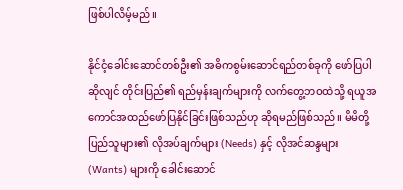ဖြစ်ပါလိမ့်မည်။

နိုင်ငံ့ခေါင်းဆောင်တစ်ဦး၏ အဓိကစွမ်းဆောင်ရည်တစ်ခုကို ဖော်ပြပါဆိုလျင် တိုင်းပြည်၏ ရည်မှန်းချက်များကို လက်တွေ့ဘဝထဲသို့ ရယူအကောင်အထည်ဖော်ပြနိုင်ခြင်းဖြစ်သည်ဟု ဆိုရမည်ဖြစ်သည်။ မိမိတို့ပြည်သူများ၏ လိုအပ်ချက်များ (Needs) နှင့် လိုအင်ဆန္ဒများ (Wants) များကို ခေါင်းဆောင်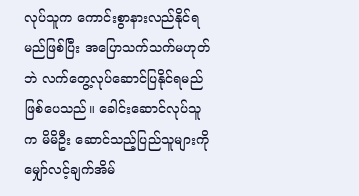လုပ်သူက ကောင်းစွာနားလည်နိုင်ရမည်ဖြစ်ပြီး အပြောသက်သက်မဟုတ်ဘဲ လက်တွေ့လုပ်ဆောင်ပြနိုင်ရမည်ဖြစ်ပေသည်။ ခေါင်းဆောင်လုပ်သူက မိမိဦး ဆောင်သည့်ပြည်သူများကို မျှော်လင့်ချက်အိမ်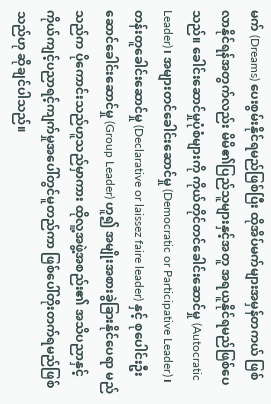မက် (Dreams) ပေးစွမ်းနိုင်ရမည်ဖြစ်ပြီး ထိုအိပ်မက်များအမှန်တကယ် ဖြစ်လာနိုင်ရန်အတွက်လည်း မိမိ၏ပြည်သူများနှင့်အတူ အရယူနိုင်ရမည်ဖြစ်ပေသည်။ ခေါင်းဆောင်မှုပုံစံများကို ကိုယ်တိုင်တင်ခေါင်းဆောင်မှု (Autocratic Leader)၊ အများတင်ခေါင်းဆောင်မှု (Democratic or Participative Leader)၊ တန်းတူခေါင်းဆောင်မှု (Declarative or laissez faire leader) နှင့် စုပေါင်းဦးဆောင်ခေါင်းဆောင်မှု (Group Leader) ဟူ၍ အမျိုးအစားခွဲခြားနိုင်ပေရာ မည်သည်က ပိုကောင်းသည်ဟူသည်မှာကား ထိုလူ့အဖွဲ့အစည်း၏ အသိပညာနှင့် ကိုယ်ကျင့်ပညာရင့်ကျက်မှုအပေါ်တွင်မူတည်ကာ ဖြစ်ပေါ်တိုးတက်ရမည်ဖြစ်သည်ဟု ဆိုချင်ပါသည်။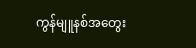ကွန်မျူနစ်အတွေး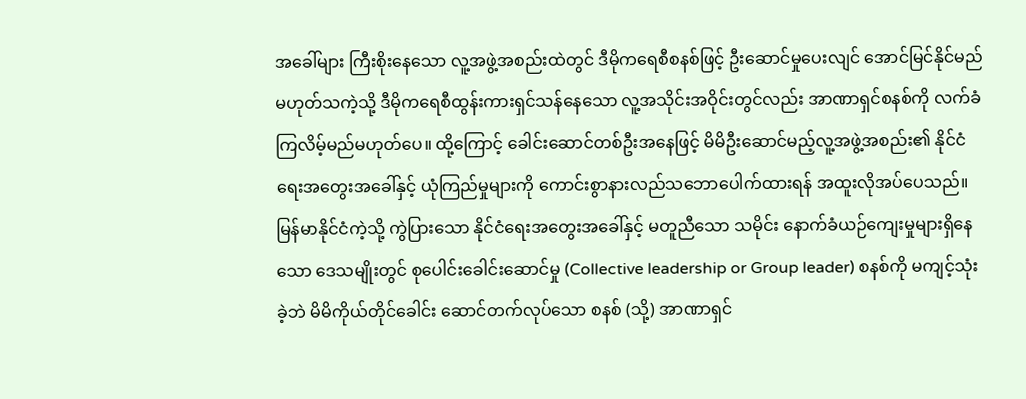အခေါ်များ ကြီးစိုးနေသော လူ့အဖွဲ့အစည်းထဲတွင် ဒီမိုကရေစီစနစ်ဖြင့် ဦးဆောင်မှုပေးလျင် အောင်မြင်နိုင်မည်မဟုတ်သကဲ့သို့ ဒီမိုကရေစီထွန်းကားရှင်သန်နေသော လူ့အသိုင်းအဝိုင်းတွင်လည်း အာဏာရှင်စနစ်ကို လက်ခံကြလိမ့်မည်မဟုတ်ပေ။ ထို့ကြောင့် ခေါင်းဆောင်တစ်ဦးအနေဖြင့် မိမိဦးဆောင်မည့်လူ့အဖွဲ့အစည်း၏ နိုင်ငံရေးအတွေးအခေါ်နှင့် ယုံကြည်မှုများကို ကောင်းစွာနားလည်သဘောပေါက်ထားရန် အထူးလိုအပ်ပေသည်။ မြန်မာနိုင်ငံကဲ့သို့ ကွဲပြားသော နိုင်ငံရေးအတွေးအခေါ်နှင့် မတူညီသော သမိုင်း နောက်ခံယဉ်ကျေးမှုများရှိနေသော ဒေသမျိုးတွင် စုပေါင်းခေါင်းဆောင်မှု (Collective leadership or Group leader) စနစ်ကို မကျင့်သုံးခဲ့ဘဲ မိမိကိုယ်တိုင်ခေါင်း ဆောင်တက်လုပ်သော စနစ် (သို့) အာဏာရှင်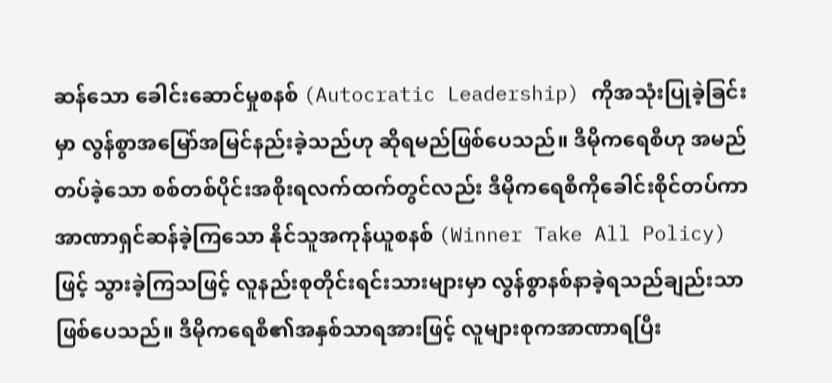ဆန်သော ခေါင်းဆောင်မှုစနစ် (Autocratic Leadership) ကိုအသုံးပြုခဲ့ခြင်းမှာ လွန်စွာအမြော်အမြင်နည်းခဲ့သည်ဟု ဆိုရမည်ဖြစ်ပေသည်။ ဒီမိုကရေစီဟု အမည်တပ်ခဲ့သော စစ်တစ်ပိုင်းအစိုးရလက်ထက်တွင်လည်း ဒီမိုကရေစီကိုခေါင်းစိုင်တပ်ကာ အာဏာရှင်ဆန်ခဲ့ကြသော နိုင်သူအကုန်ယူစနစ် (Winner Take All Policy) ဖြင့် သွားခဲ့ကြသဖြင့် လူနည်းစုတိုင်းရင်းသားများမှာ လွန်စွာနစ်နာခဲ့ရသည်ချည်းသာဖြစ်ပေသည်။ ဒီမိုကရေစီ၏အနှစ်သာရအားဖြင့် လူများစုကအာဏာရပြီး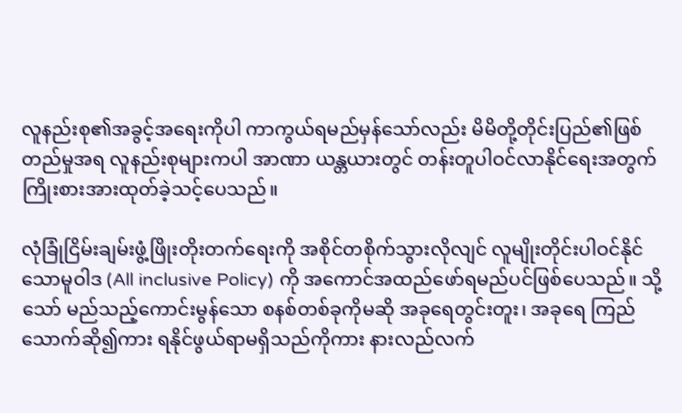လူနည်းစု၏အခွင့်အရေးကိုပါ ကာကွယ်ရမည်မှန်သော်လည်း မိမိတို့တိုင်းပြည်၏ဖြစ်တည်မှုအရ လူနည်းစုများကပါ အာဏာ ယန္တယားတွင် တန်းတူပါဝင်လာနိုင်ရေးအတွက် ကြိုးစားအားထုတ်ခဲ့သင့်ပေသည်။

လုံခြုံငြိမ်းချမ်းဖွံ့ဖြိုးတိုးတက်ရေးကို အစိုင်တစိုက်သွားလိုလျင် လူမျိုးတိုင်းပါဝင်နိုင်သောမူဝါဒ (All inclusive Policy) ကို အကောင်အထည်ဖော်ရမည်ပင်ဖြစ်ပေသည်။ သို့သော် မည်သည့်ကောင်းမွန်သော စနစ်တစ်ခုကိုမဆို အခုရေတွင်းတူး၊ အခုရေ ကြည်သောက်ဆို၍ကား ရနိုင်ဖွယ်ရာမရှိသည်ကိုကား နားလည်လက်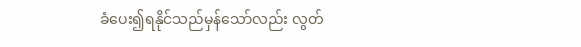ခံပေး၍ရနိုင်သည်မှန်သော်လည်း လွတ်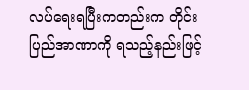လပ်ရေးရပြီးကတည်းက တိုင်းပြည်အာဏာကို ရသည့်နည်းဖြင့်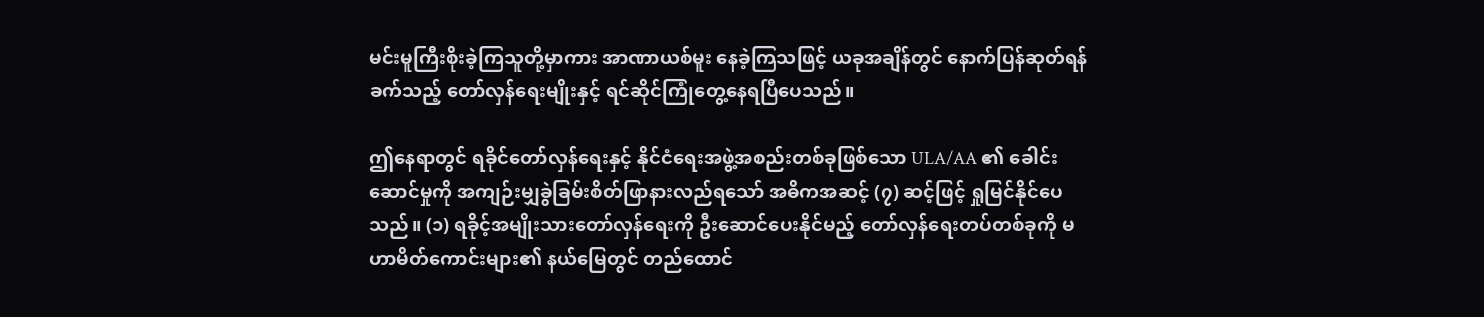မင်းမူကြီးစိုးခဲ့ကြသူတို့မှာကား အာဏာယစ်မူး နေခဲ့ကြသဖြင့် ယခုအချိန်တွင် နောက်ပြန်ဆုတ်ရန် ခက်သည့် တော်လှန်ရေးမျိုးနှင့် ရင်ဆိုင်ကြုံတွေ့နေရပြီပေသည်။

ဤနေရာတွင် ရခိုင်တော်လှန်ရေးနှင့် နိုင်ငံရေးအဖွဲ့အစည်းတစ်ခုဖြစ်သော ULA/AA ၏ ခေါင်းဆောင်မှုကို အကျဉ်းမျှခွဲခြမ်းစိတ်ဖြာနားလည်ရသော် အဓိကအဆင့် (၇) ဆင့်ဖြင့် ရှုမြင်နိုင်ပေသည်။ (၁) ရခိုင့်အမျိုးသားတော်လှန်ရေးကို ဦးဆောင်ပေးနိုင်မည့် တော်လှန်ရေးတပ်တစ်ခုကို မဟာမိတ်ကောင်းများ၏ နယ်မြေတွင် တည်ထောင်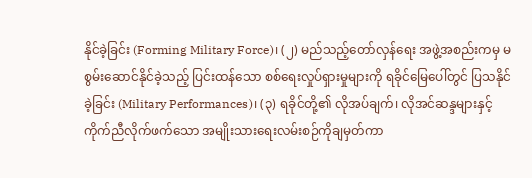နိုင်ခဲ့ခြင်း (Forming Military Force)၊ (၂) မည်သည့်တော်လှန်ရေး အဖွဲ့အစည်းကမှ မစွမ်းဆောင်နိုင်ခဲ့သည့် ပြင်းထန်သော စစ်ရေးလှုပ်ရှားမှုများကို ရခိုင်မြေပေါ်တွင် ပြသနိုင်ခဲ့ခြင်း (Military Performances)၊ (၃) ရခိုင်တို့၏ လိုအပ်ချက်၊ လိုအင်ဆန္ဒများနှင့်ကိုက်ညီလိုက်ဖက်သော အမျိုးသားရေးလမ်းစဉ်ကိုချမှတ်ကာ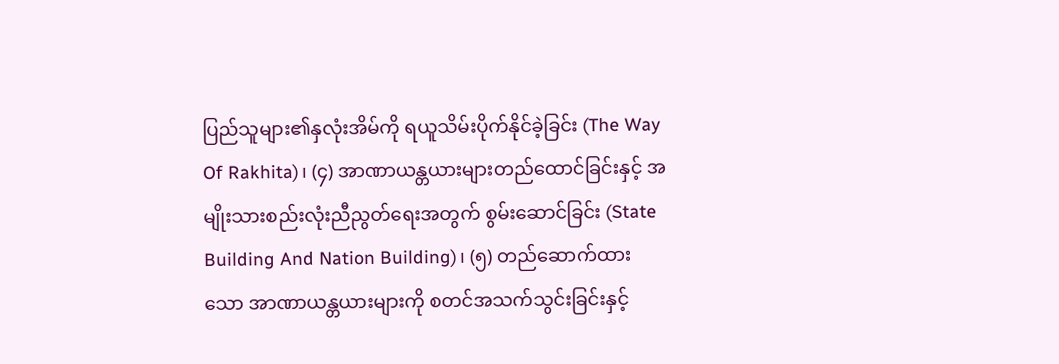ပြည်သူများ၏နှလုံးအိမ်ကို ရယူသိမ်းပိုက်နိုင်ခဲ့ခြင်း (The Way Of Rakhita)၊ (၄) အာဏာယန္တယားများတည်ထောင်ခြင်းနှင့် အမျိုးသားစည်းလုံးညီညွတ်ရေးအတွက် စွမ်းဆောင်ခြင်း (State Building And Nation Building)၊ (၅) တည်ဆောက်ထားသော အာဏာယန္တယားများကို စတင်အသက်သွင်းခြင်းနှင့်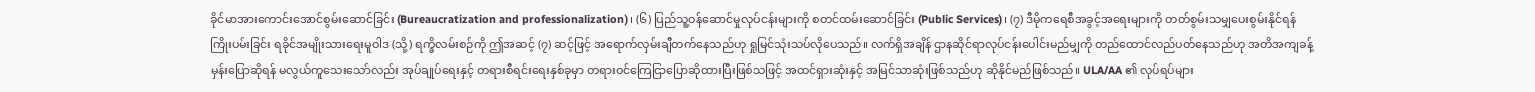ခိုင်မာအားကောင်းအောင်စွမ်းဆောင်ခြင်း (Bureaucratization and professionalization)၊ (၆) ပြည်သူ့ဝန်ဆောင်မှုလုပ်ငန်းများကို စတင်ထမ်းဆောင်ခြင်း (Public Services)၊ (၇) ဒီမိုကရေစီအခွင့်အရေးများကို တတ်စွမ်းသမျှပေးစွမ်းနိုင်ရန် ကြိုးပမ်းခြင်း ရခိုင်အမျိုးသားရေးမူဝါဒ (သို့) ရက္ခိလမ်းစဉ်ကို ဤအဆင့် (၇) ဆင့်ဖြင့် အရောက်လှမ်းချီတက်နေသည်ဟု ရှုမြင်သုံးသပ်လိုပေသည်။ လက်ရှိအချိန် ဌာနဆိုင်ရာလုပ်ငန်းပေါင်းမည်မျှကို တည်ထောင်လည်ပတ်နေသည်ဟု အတိအကျခန့်မှန်းပြောဆိုရန် မလွယ်ကူသေးသော်လည်း အုပ်ချုပ်ရေးနှင့် တရားစီရင်းရေးနှစ်ခုမှာ တရားဝင်ကြေငြာပြောဆိုထားပြီးဖြစ်သဖြင့် အထင်ရှားဆုံးနှင့် အမြင်သာဆုံးဖြစ်သည်ဟု ဆိုနိုင်မည်ဖြစ်သည်။ ULA/AA ၏ လုပ်ရပ်များ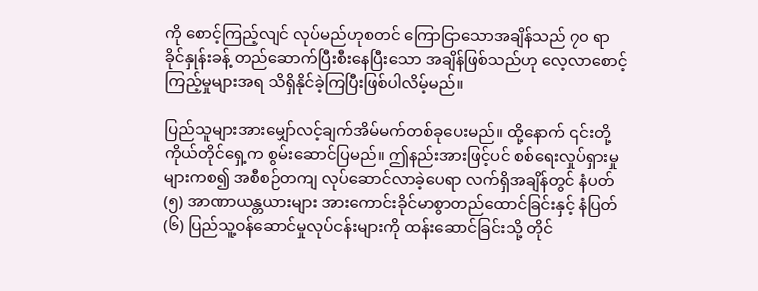ကို စောင့်ကြည့်လျင် လုပ်မည်ဟုစတင် ကြောငြာသောအချိန်သည် ၇၀ ရာခိုင်နှုန်းခန့် တည်ဆောက်ပြီးစီးနေပြီးသော အချိန်ဖြစ်သည်ဟု လေ့လာစောင့်ကြည့်မှုများအရ သိရှိနိုင်ခဲ့ကြပြီးဖြစ်ပါလိမ့်မည်။

ပြည်သူများအားမျှော်လင့်ချက်အိမ်မက်တစ်ခုပေးမည်။ ထို့နောက် ၎င်းတို့ ကိုယ်တိုင်ရှေ့က စွမ်းဆောင်ပြမည်။ ဤနည်းအားဖြင့်ပင် စစ်ရေးလှုပ်ရှားမှုများကစ၍ အစီစဉ်တကျ လုပ်ဆောင်လာခဲ့ပေရာ လက်ရှိအချိန်တွင် နံပတ်(၅) အာဏာယန္တယားများ အားကောင်းခိုင်မာစွာတည်ထောင်ခြင်းနှင့် နံပြတ် (၆) ပြည်သူ့ဝန်ဆောင်မှုလုပ်ငန်းများကို ထန်းဆောင်ခြင်းသို့ တိုင်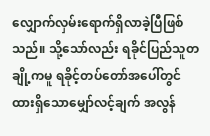လျှောက်လှမ်းရောက်ရှိလာခဲ့ပြီဖြစ်သည်။ သို့သော်လည်း ရခိုင်ပြည်သူတချို့ကမူ ရခိုင့်တပ်တော်အပေါ်တွင် ထားရှိသောမျှော်လင့်ချက် အလွန်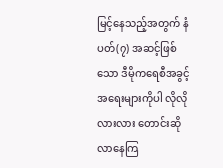မြင့်နေသည့်အတွက် နံပတ်(၇) အဆင့်ဖြစ်သော ဒီမိုကရေစီအခွင့်အရေးများကိုပါ လိုလိုလားလား တောင်းဆိုလာနေကြ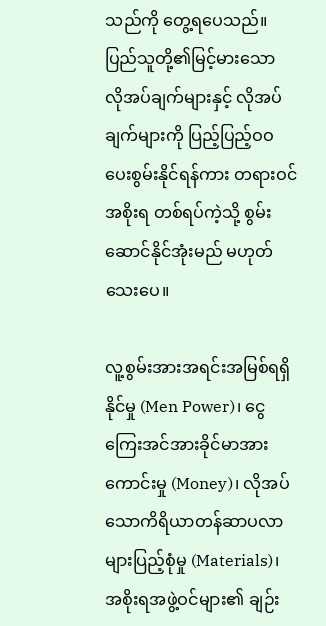သည်ကို တွေ့ရပေသည်။ ပြည်သူတို့၏မြင့်မားသော လိုအပ်ချက်များနှင့် လိုအပ်ချက်များကို ပြည့်ပြည့်ဝဝပေးစွမ်းနိုင်ရန်ကား တရားဝင်အစိုးရ တစ်ရပ်ကဲ့သို့ စွမ်းဆောင်နိုင်အုံးမည် မဟုတ်သေးပေ။

လူ့စွမ်းအားအရင်းအမြစ်ရရှိနိုင်မှု (Men Power)၊ ငွေကြေးအင်အားခိုင်မာအားကောင်းမှု (Money)၊ လိုအပ် သောကိရိယာတန်ဆာပလာများပြည့်စုံမှု (Materials)၊ အစိုးရအဖွဲ့ဝင်များ၏ ချဉ်း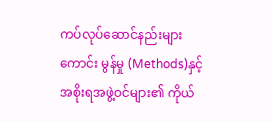ကပ်လုပ်ဆောင်နည်းများကောင်း မွန်မှု (Methods)နှင့် အစိုးရအဖွဲ့ဝင်များ၏ ကိုယ်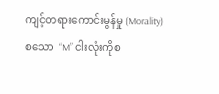ကျင့်တရားကောင်းမွန်မှု (Morality) စသော  “M” ငါးလုံးကိုစ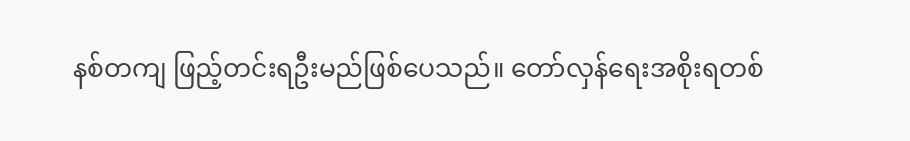နစ်တကျ ဖြည့်တင်းရဦးမည်ဖြစ်ပေသည်။ တော်လှန်ရေးအစိုးရတစ်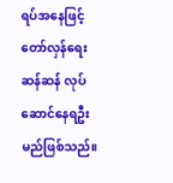ရပ်အနေဖြင့် တော်လှန်ရေးဆန်ဆန် လုပ်ဆောင်နေရဦးမည်ဖြစ်သည်။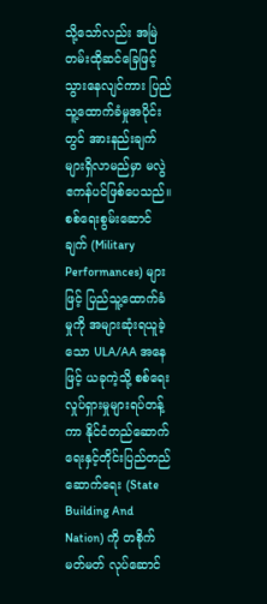သို့သော်လည်း အမြဲတမ်းထိုဆင်ခြေဖြင့် သွားနေလျင်ကား ပြည်သူ့ထောက်ခံမှုအပိုင်းတွင် အားနည်းချက်များရှိလာမည်မှာ မလွဲဧကန်ပင်ဖြစ်ပေသည်။ စစ်ရေးစွမ်းဆောင်ချက် (Military Performances) များဖြင့် ပြည်သူ့ထောက်ခံမှုကို အများဆုံးရယူခဲ့သော ULA/AA အနေဖြင့် ယခုကဲ့သို့ စစ်ရေးလှုပ်ရှားမှုများရပ်တန့်ကာ နိုင်ငံတည်ဆောက်ရေးနှင့်တိုင်းပြည်တည်ဆောက်ရေး (State Building And Nation) ကို တစိုက်မတ်မတ် လုပ်ဆောင်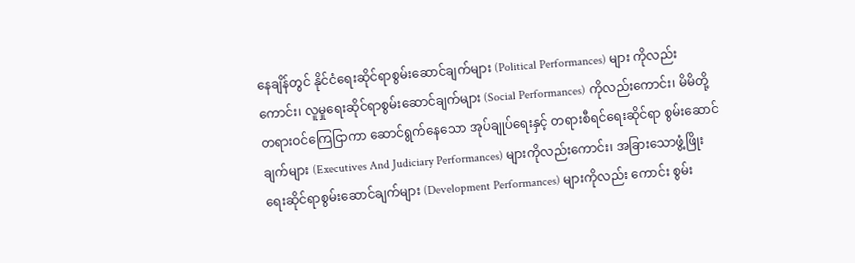နေချိန်တွင် နိုင်ငံရေးဆိုင်ရာစွမ်းဆောင်ချက်များ (Political Performances) များ ကိုလည်းကောင်း၊ လူမှုရေးဆိုင်ရာစွမ်းဆောင်ချက်များ (Social Performances) ကိုလည်းကောင်း၊ မိမိတို့တရားဝင်ကြေငြာကာ ဆောင်ရွက်နေသော အုပ်ချုပ်ရေးနှင့် တရားစီရင်ရေးဆိုင်ရာ စွမ်းဆောင်ချက်များ (Executives And Judiciary Performances) များကိုလည်းကောင်း၊ အခြားသောဖွံ့ဖြိုးရေးဆိုင်ရာစွမ်းဆောင်ချက်များ (Development Performances) များကိုလည်း ကောင်း စွမ်း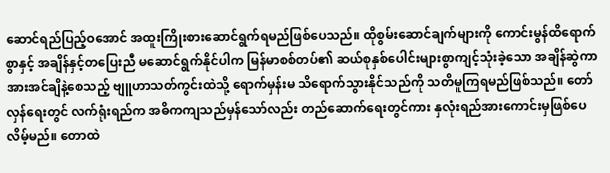ဆောင်ရည်ပြည့်ဝအောင် အထူးကြိုးစားဆောင်ရွက်ရမည်ဖြစ်ပေသည်။ ထိုစွမ်းဆောင်ချက်များကို ကောင်းမွန်ထိရောက်စွာနှင့် အချိန်နှင့်တပြေးညီ မဆောင်ရွက်နိုင်ပါက မြန်မာစစ်တပ်၏ ဆယ်စုနှစ်ပေါင်းများစွာကျင့်သုံးခဲ့သော အချိန်ဆွဲကာအားအင်ချိနဲ့စေသည့် ဗျူဟာသတ်ကွင်းထဲသို့ ရောက်မှန်းမ သိရောက်သွားနိုင်သည်ကို သတိမူကြရမည်ဖြစ်သည်။ တော်လှန်ရေးတွင် လက်ရုံးရည်က အဓိကကျသည်မှန်သော်လည်း တည်ဆောက်ရေးတွင်ကား နှလုံးရည်အားကောင်းမှဖြစ်ပေလိမ့်မည်။ တောထဲ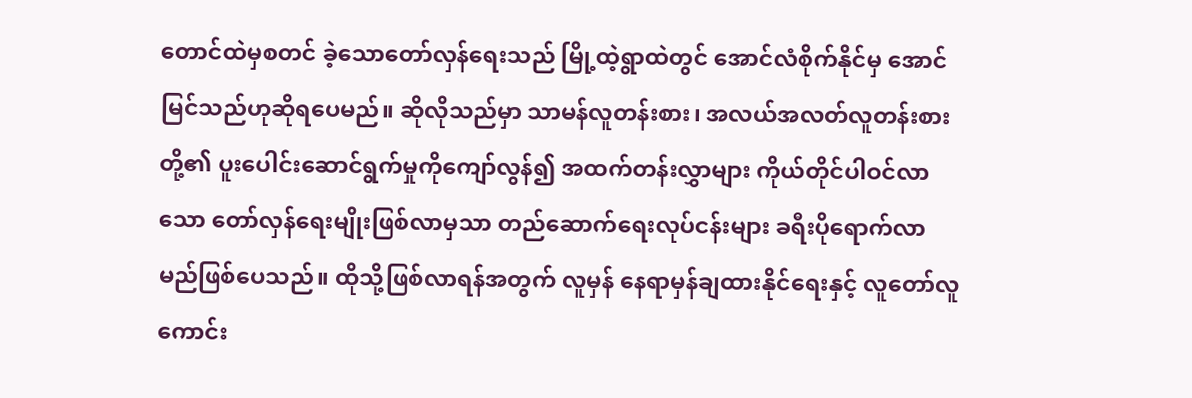တောင်ထဲမှစတင် ခဲ့သောတော်လှန်ရေးသည် မြို့ထဲ့ရွာထဲတွင် အောင်လံစိုက်နိုင်မှ အောင်မြင်သည်ဟုဆိုရပေမည်။ ဆိုလိုသည်မှာ သာမန်လူတန်းစား၊ အလယ်အလတ်လူတန်းစားတို့၏ ပူးပေါင်းဆောင်ရွက်မှုကိုကျော်လွန်၍ အထက်တန်းလွှာများ ကိုယ်တိုင်ပါဝင်လာသော တော်လှန်ရေးမျိုးဖြစ်လာမှသာ တည်ဆောက်ရေးလုပ်ငန်းများ ခရီးပိုရောက်လာ မည်ဖြစ်ပေသည်။ ထိုသို့ဖြစ်လာရန်အတွက် လူမှန် နေရာမှန်ချထားနိုင်ရေးနှင့် လူတော်လူကောင်း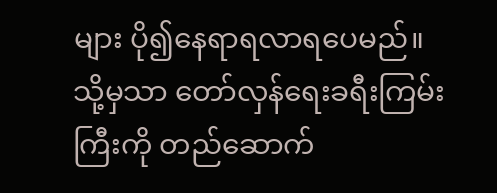များ ပို၍နေရာရလာရပေမည်။ သို့မှသာ တော်လှန်ရေးခရီးကြမ်းကြီးကို တည်ဆောက်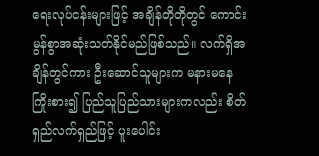ရေးလုပ်ငန်းများဖြင့် အချိန်တိုတိုတွင် ကောင်းမွန်စွာအဆုံးသတ်နိုင်မည်ဖြစ်သည်။ လက်ရှိအချိန်တွင်ကား ဦးဆောင်သူများက မနားမနေကြိုးစား၍ ပြည်သူပြည်သားများကလည်း စိတ်ရှည်လက်ရှည်ဖြင့် ပူးပေါင်း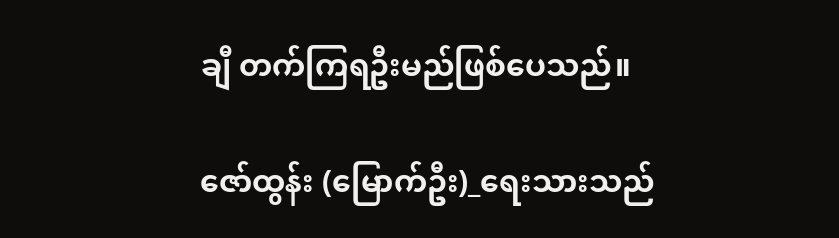ချီ တက်ကြရဦးမည်ဖြစ်ပေသည်။

ဇော်ထွန်း (မြောက်ဦး)_ရေးသားသည်